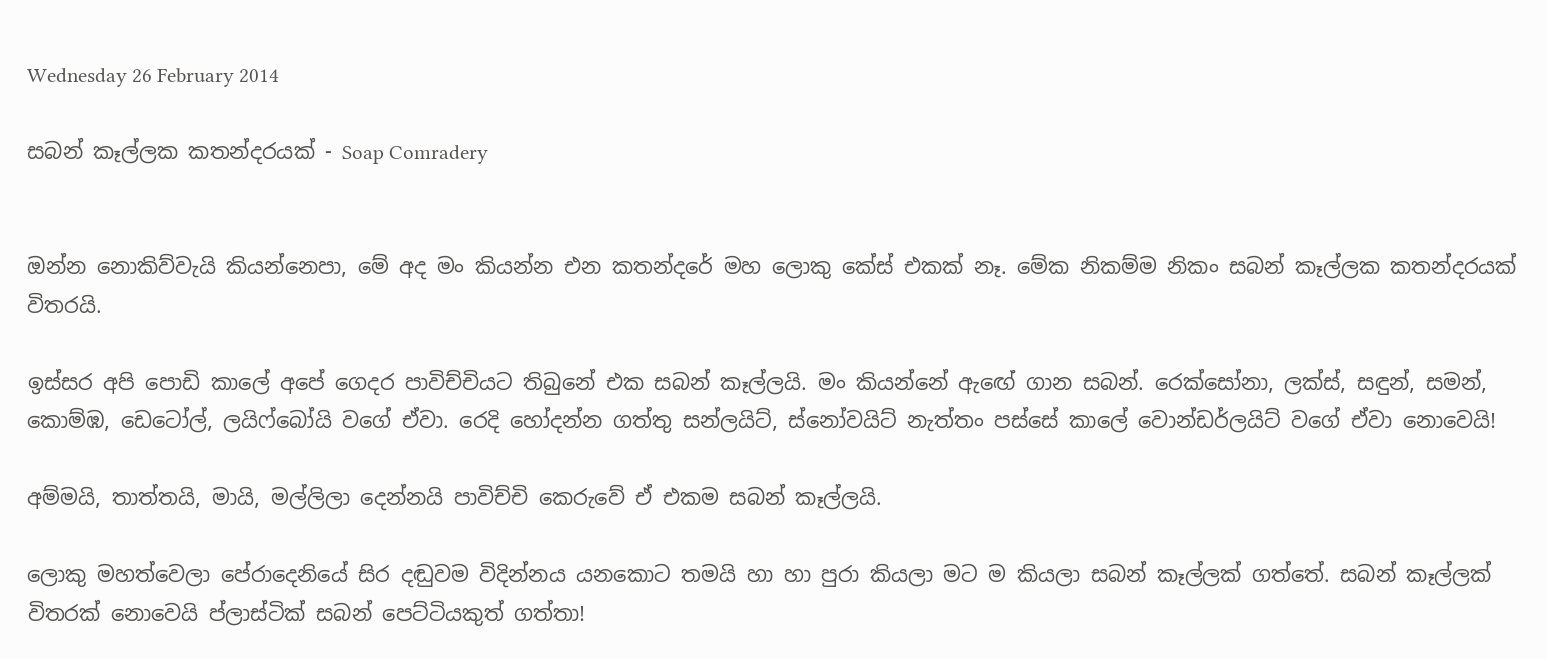Wednesday 26 February 2014

සබන් කෑල්ලක කතන්දරයක් - Soap Comradery


ඔන්න නොකිව්වැයි කියන්නෙපා, මේ අද මං කියන්න එන කතන්දරේ මහ ලොකු කේස් එකක් නෑ. මේක නිකම්ම නිකං සබන් කෑල්ලක කතන්දරයක් විතරයි.

ඉස්සර අපි පොඩි කාලේ අපේ ගෙදර පාවිච්චියට තිබුනේ එක සබන් කෑල්ලයි. මං කියන්නේ ඇඟේ ගාන සබන්. රෙක්සෝනා, ලක්ස්, සඳුන්, සමන්, කොම්ඹ, ඩෙටෝල්, ලයිෆ්බෝයි වගේ ඒවා. රෙදි හෝදන්න ගත්තු සන්ලයිට්, ස්නෝවයිට් නැත්තං පස්සේ කාලේ වොන්ඩර්ලයිට් වගේ ඒවා නොවෙයි!

අම්මයි, තාත්තයි, මායි, මල්ලිලා දෙන්නයි පාවිච්චි කෙරුවේ ඒ එකම සබන් කෑල්ලයි.

ලොකු මහත්වෙලා පේරාදෙනියේ සිර දඬුවම විදින්නය යනකොට තමයි හා හා පුරා කියලා මට ම කියලා සබන් කෑල්ලක් ගත්තේ. සබන් කෑල්ලක් විතරක් නොවෙයි ප්ලාස්ටික් සබන් පෙට්ටියකුත් ගත්තා!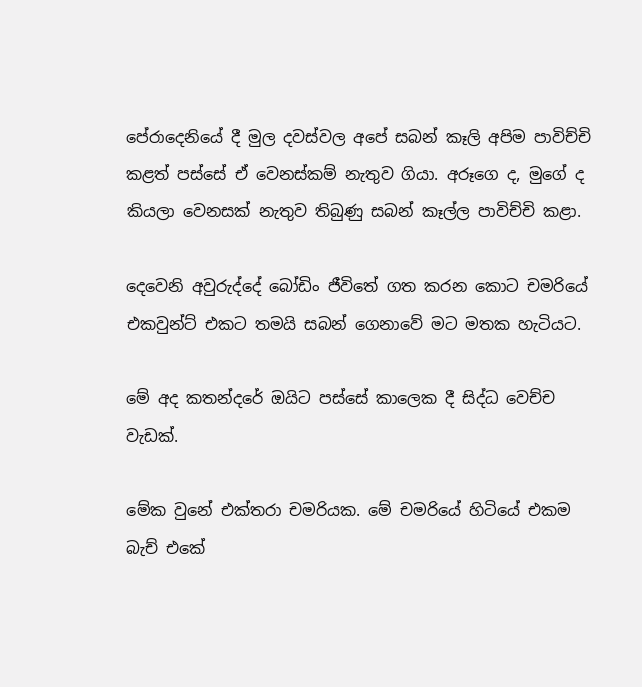පේරාදෙනියේ දී මුල දවස්වල අපේ සබන් කෑලි අපිම පාවිච්චි කළත් පස්සේ ඒ වෙනස්කම් නැතුව ගියා. අරූගෙ ද, මුගේ ද කියලා වෙනසක් නැතුව තිබුණු සබන් කෑල්ල පාවිච්චි කළා.

දෙවෙනි අවුරුද්දේ බෝඩිං ජීවිතේ ගත කරන කොට චමරියේ එකවුන්ට් එකට තමයි සබන් ගෙනාවේ මට මතක හැටියට.

මේ අද කතන්දරේ ඔයිට පස්සේ කාලෙක දී සිද්ධ වෙච්ච වැඩක්.

මේක වුනේ එක්තරා චමරියක. මේ චමරියේ හිටියේ එකම බැච් එකේ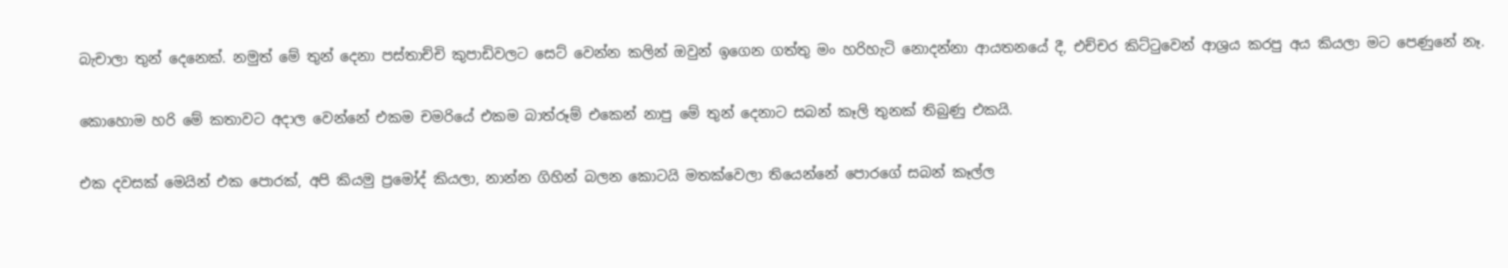බැචාලා තුන් දෙනෙක්. නමුත් මේ තුන් දෙනා පස්තාච්චි කුපාඩිවලට සෙට් වෙන්න කලින් ඔවුන් ඉගෙන ගත්තු මං හරිහැටි නොදන්නා ආයතනයේ දී, එච්චර කිට්ටුවෙන් ආශ්‍රය කරපු අය කියලා මට පෙණුනේ නෑ.

කොහොම හරි මේ කතාවට අදාල වෙන්නේ එකම චමරියේ එකම බාත්රූම් එකෙන් නාපු මේ තුන් දෙනාට සබන් කෑලි තුනක් තිබුණු එකයි.

එක දවසක් මෙයින් එක පොරක්, අපි කියමු ප්‍රමෝද් කියලා, නාන්න ගිහින් බලන කොටයි මතක්වෙලා තියෙන්නේ පොරගේ සබන් කෑල්ල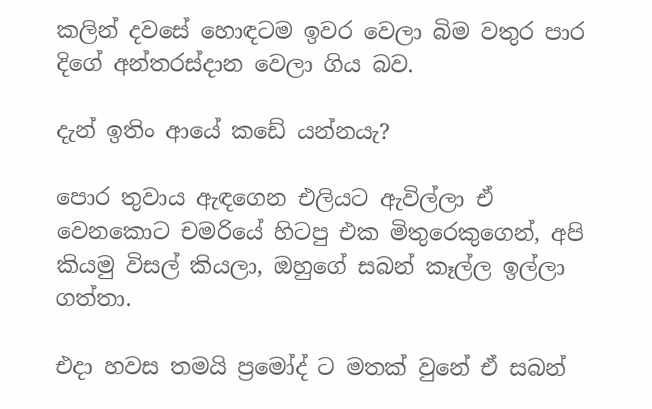කලින් දවසේ හොඳටම ඉවර වෙලා බිම වතුර පාර දිගේ අන්තරස්දාන වෙලා ගිය බව.

දැන් ඉතිං ආයේ කඩේ යන්නයැ?

පොර තුවාය ඇඳගෙන එලියට ඇවිල්ලා ඒ වෙනකොට චමරියේ හිටපු එක මිතුරෙකුගෙන්, අපි කියමු විසල් කියලා, ඔහුගේ සබන් කෑල්ල ඉල්ලා ගත්තා.

එදා හවස තමයි ප්‍රමෝද් ට මතක් වුනේ ඒ සබන්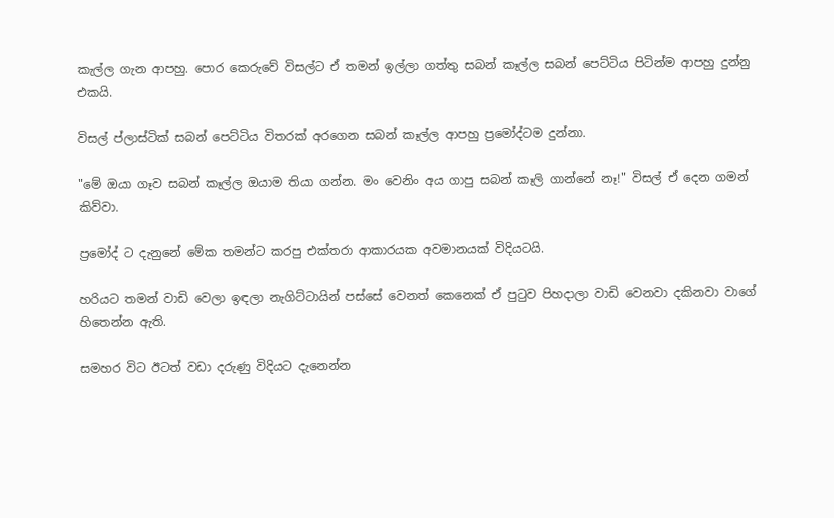කැල්ල ගැන ආපහු. පොර කෙරුවේ විසල්ට ඒ තමන් ඉල්ලා ගත්තු සබන් කෑල්ල සබන් පෙට්ටිය පිටින්ම ආපහු දුන්නු එකයි.

විසල් ප්ලාස්ටික් සබන් පෙට්ටිය විතරක් අරගෙන සබන් කෑල්ල ආපහු ප්‍රමෝද්ටම දුන්නා.

"මේ ඔයා ගෑව සබන් කෑල්ල ඔයාම තියා ගන්න. මං වෙනිං අය ගාපු සබන් කෑලි ගාන්නේ නෑ!" විසල් ඒ දෙන ගමන් කිව්වා.

ප්‍රමෝද් ට දැනුනේ මේක තමන්ට කරපු එක්තරා ආකාරයක අවමානයක් විදියටයි.

හරියට තමන් වාඩි වෙලා ඉඳලා නැගිට්ටායින් පස්සේ වෙනත් කෙනෙක් ඒ පුටුව පිහදාලා වාඩි වෙනවා දකිනවා වාගේ හිතෙන්න ඇති.

සමහර විට ඊටත් වඩා දරුණු විදියට දැනෙන්න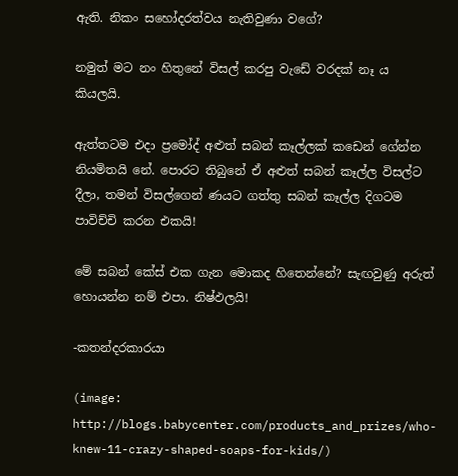ඇති. නිකං සහෝදරත්වය නැතිවුණා වගේ?

නමුත් මට නං හිතුනේ විසල් කරපු වැඩේ වරදක් නෑ ය කියලයි.

ඇත්තටම එදා ප්‍රමෝද් අළුත් සබන් කෑල්ලක් කඩෙන් ගේන්න නියමිතයි නේ. පොරට තිබුනේ ඒ අළුත් සබන් කෑල්ල විසල්ට දීලා, තමන් විසල්ගෙන් ණයට ගත්තු සබන් කෑල්ල දිගටම පාවිච්චි කරන එකයි!

මේ සබන් කේස් එක ගැන මොකද හිතෙන්නේ? සැඟවුණු අරුත් හොයන්න නම් එපා. නිෂ්ඵලයි!

-කතන්දරකාරයා

(image: http://blogs.babycenter.com/products_and_prizes/who-knew-11-crazy-shaped-soaps-for-kids/)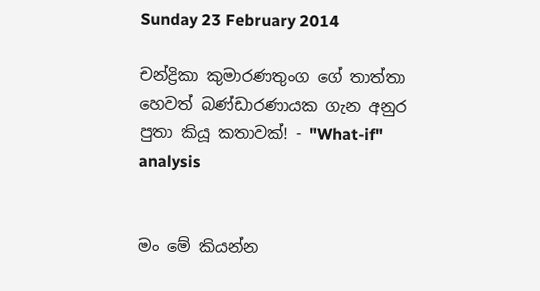Sunday 23 February 2014

චන්ද්‍රිකා කුමාරණතුංග ගේ තාත්තා හෙවත් බණ්ඩාරණායක ගැන අනුර පුතා කියූ කතාවක්! - "What-if" analysis


මං මේ කියන්න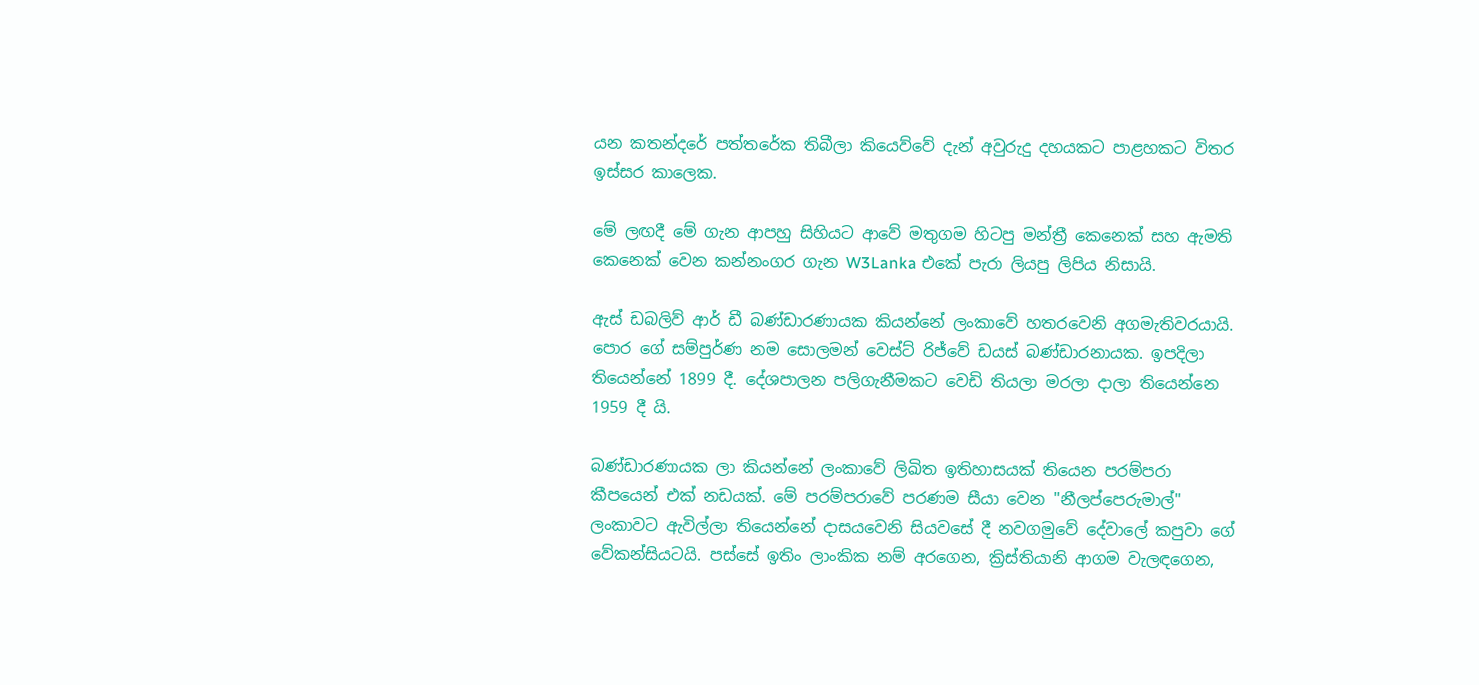යන කතන්දරේ පත්තරේක තිබීලා කියෙව්වේ දැන් අවුරුදු දහයකට පාළහකට විතර ඉස්සර කාලෙක.

මේ ලඟදී මේ ගැන ආපහු සිහියට ආවේ මතුගම හිටපු මන්ත්‍රී කෙනෙක් සහ ඇමති කෙනෙක් වෙන කන්නංගර ගැන W3Lanka එකේ පැරා ලියපු ලිපිය නිසායි.

ඇස් ඩබලිව් ආර් ඩී බණ්ඩාරණායක කියන්නේ ලංකාවේ හතරවෙනි අගමැතිවරයායි. පොර ගේ සම්පුර්ණ නම සොලමන් වෙස්ට් රිජ්වේ ඩයස් බණ්ඩාරනායක. ඉපදිලා තියෙන්නේ 1899 දී. දේශපාලන පලිගැනීමකට වෙඩි තියලා මරලා දාලා තියෙන්නෙ 1959 දී යි.

බණ්ඩාරණායක ලා කියන්නේ ලංකාවේ ලිඛිත ඉතිහාසයක් තියෙන පරම්පරා කීපයෙන් එක් නඩයක්. මේ පරම්පරාවේ පරණම සීයා වෙන "නීලප්පෙරුමාල්" ලංකාවට ඇවිල්ලා තියෙන්නේ දාසයවෙනි සියවසේ දී නවගමුවේ දේවාලේ කපුවා ගේ වේකන්සියටයි. පස්සේ ඉතිං ලාංකික නම් අරගෙන, ක්‍රිස්තියානි ආගම වැලඳගෙන,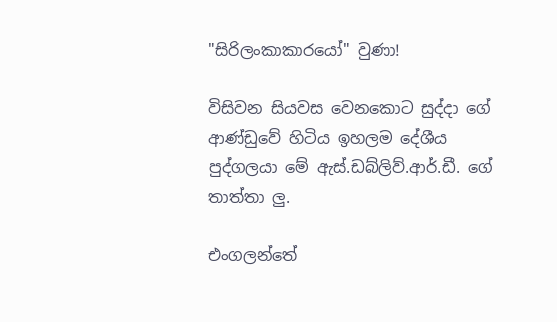"සිරිලංකාකාරයෝ" වුණා!

විසිවන සියවස වෙනකොට සුද්දා ගේ ආණ්ඩුවේ හිටිය ඉහලම දේශීය පුද්ගලයා මේ ඇස්.ඩබ්ලිව්.ආර්.ඩී. ගේ තාත්තා ලු.

එංගලන්තේ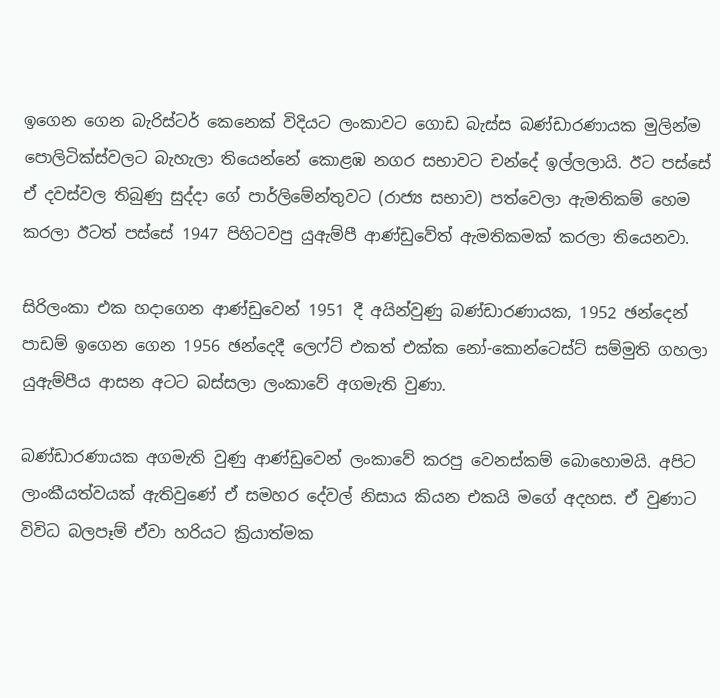ඉගෙන ගෙන බැරිස්ටර් කෙනෙක් විදියට ලංකාවට ගොඩ බැස්ස බණ්ඩාරණායක මුලින්ම පොලිටික්ස්වලට බැහැලා තියෙන්නේ කොළඹ නගර සභාවට චන්දේ ඉල්ලලායි. ඊට පස්සේ ඒ දවස්වල තිබුණු සුද්දා ගේ පාර්ලිමේන්තුවට (රාජ්‍ය සභාව) පත්වෙලා ඇමතිකම් හෙම කරලා ඊටත් පස්සේ 1947 පිහිටවපු යුඇම්පී ආණ්ඩුවේත් ඇමතිකමක් කරලා තියෙනවා.

සිරිලංකා එක හදාගෙන ආණ්ඩුවෙන් 1951 දී අයින්වුණු බණ්ඩාරණායක, 1952 ඡන්දෙන් පාඩම් ඉගෙන ගෙන 1956 ඡන්දෙදී ලෙෆ්ට් එකත් එක්ක නෝ-කොන්ටෙස්ට් සම්මුති ගහලා යුඇම්පීය ආසන අටට බස්සලා ලංකාවේ අගමැති වුණා.

බණ්ඩාරණායක අගමැති වුණු ආණ්ඩුවෙන් ලංකාවේ කරපු වෙනස්කම් බොහොමයි. අපිට ලාංකීයත්වයක් ඇතිවුණේ ඒ සමහර දේවල් නිසාය කියන එකයි මගේ අදහස. ඒ වුණාට විවිධ බලපෑම් ඒවා හරියට ක්‍රියාත්මක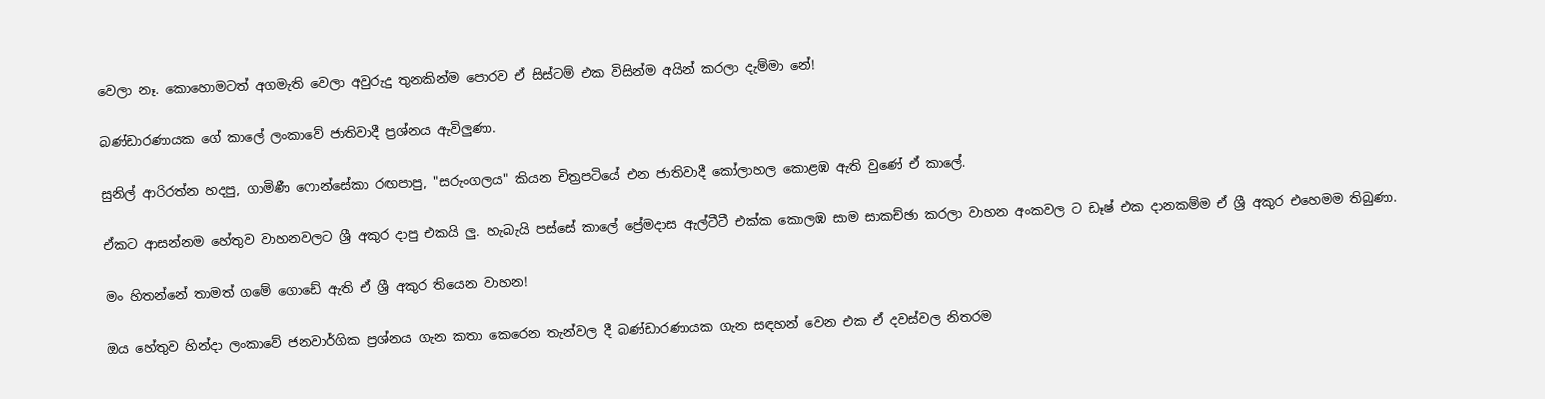වෙලා නෑ. කොහොමටත් අගමැති වෙලා අවුරුදු තුනකින්ම පොරව ඒ සිස්ටම් එක විසින්ම අයින් කරලා දැම්මා නේ!

බණ්ඩාරණායක ගේ කාලේ ලංකාවේ ජාතිවාදී ප්‍රශ්නය ඇවිලුණා.

සුනිල් ආරිරත්න හදපු, ගාමිණී ෆොන්සේකා රඟපාපු, "සරුංගලය" කියන චිත්‍රපටියේ එන ජාතිවාදී කෝලාහල කොළඹ ඇති වුණේ ඒ කාලේ.

ඒකට ආසන්නම හේතුව වාහනවලට ශ්‍රී අකුර දාපු එකයි ලු. හැබැයි පස්සේ කාලේ ප්‍රේමදාස ඇල්ටීටී එක්ක කොලඹ සාම සාකච්ඡා කරලා වාහන අංකවල ට ඩෑෂ් එක දානකම්ම ඒ ශ්‍රී අකුර එහෙමම තිබුණා.

මං හිතන්නේ තාමත් ගමේ ගොඩේ ඇති ඒ ශ්‍රී අකුර තියෙන වාහන!

ඔය හේතුව හින්දා ලංකාවේ ජනවාර්ගික ප්‍රශ්නය ගැන කතා කෙරෙන තැන්වල දී බණ්ඩාරණායක ගැන සඳහන් වෙන එක ඒ දවස්වල නිතරම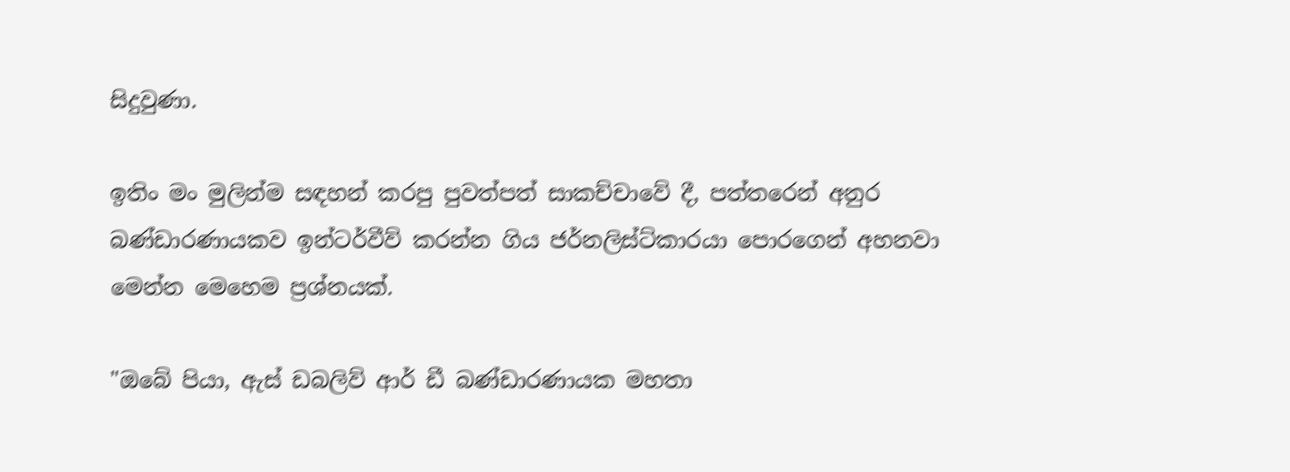සිදුවුණා.

ඉතිං මං මුලින්ම සඳහන් කරපු පුවත්පත් සාකච්චාවේ දී, පත්තරෙන් අනුර බණ්ඩාරණායකව ඉන්ටර්වීව් කරන්න ගිය ජර්නලිස්ට්කාරයා පොරගෙන් අහනවා මෙන්න මෙහෙම ප්‍රශ්නයක්.

"ඔබේ පියා, ඇස් ඩබලිව් ආර් ඩී බණ්ඩාරණායක මහතා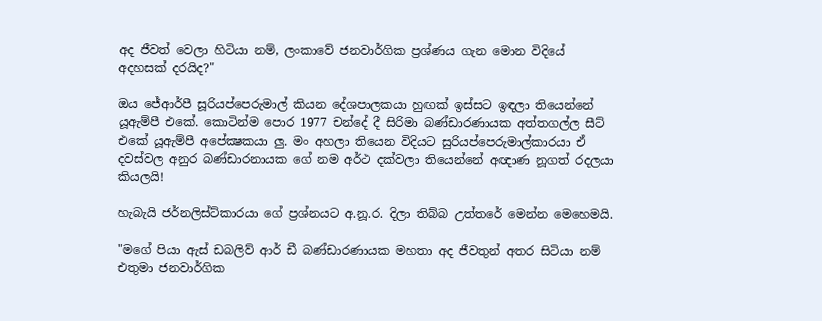අද ජීවත් වෙලා හිටියා නම්, ලංකාවේ ජනවාර්ගික ප්‍රශ්ණය ගැන මොන විදියේ අදහසක් දරයිද?"

ඔය ජේආර්පී සූරියප්පෙරුමාල් කියන දේශපාලකයා හුඟක් ඉස්සට ඉඳලා තියෙන්නේ යූඇම්පී එකේ. කොටින්ම පොර 1977 චන්දේ දී සිරිමා බණ්ඩාරණායක අත්තගල්ල සීට් එකේ යූඇම්පී අපේක්‍ෂකයා ලු. මං අහලා තියෙන විදියට සුරියප්පෙරුමාල්කාරයා ඒ දවස්වල අනුර බණ්ඩාරනායක ගේ නම අර්ථ දක්වලා තියෙන්නේ අඥාණ නූගත් රදලයා කියලයි!

හැබැයි ජර්නලිස්ට්කාරයා ගේ ප්‍රශ්නයට අ.නූ.ර. දිලා තිබ්බ උත්තරේ මෙන්න මෙහෙමයි.

"මගේ පියා ඇස් ඩබලිව් ආර් ඩී බණ්ඩාරණායක මහතා අද ජීවතුන් අතර සිටියා නම් එතුමා ජනවාර්ගික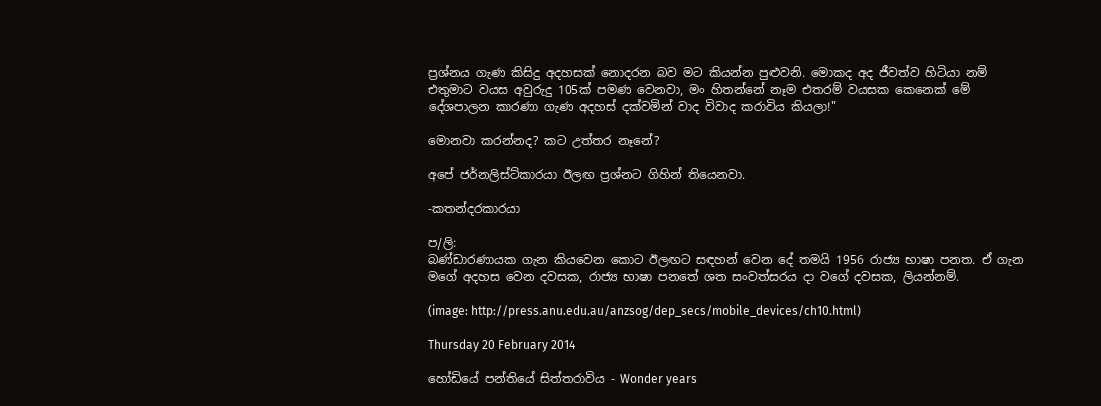ප්‍රශ්නය ගැණ කිසිදු අදහසක් නොදරන බව මට කියන්න පුළුවනි. මොකද අද ජීවත්ව හිටියා නම් එතුමාට වයස අවුරුදු 105ක් පමණ වෙනවා, මං හිතන්නේ නෑම එතරම් වයසක කෙනෙක් මේ දේශපාලන කාරණා ගැණ අදහස් දක්වමින් වාද විවාද කරාවිය කියලා!"

මොනවා කරන්නද? කට උත්තර නෑනේ?

අපේ ජර්නලිස්ට්කාරයා ඊලඟ ප්‍රශ්නට ගිහින් තියෙනවා.

-කතන්දරකාරයා

ප/ලි:
බණ්ඩාරණායක ගැන කියවෙන කොට ඊලඟට සඳහන් වෙන දේ තමයි 1956 රාජ්‍ය භාෂා පනත. ඒ ගැන මගේ අදහස වෙන දවසක, රාජ්‍ය භාෂා පනතේ ශත සංවත්සරය දා වගේ දවසක, ලියන්නම්.

(image: http://press.anu.edu.au/anzsog/dep_secs/mobile_devices/ch10.html)

Thursday 20 February 2014

හෝඩියේ පන්තියේ සිත්තරාවිය - Wonder years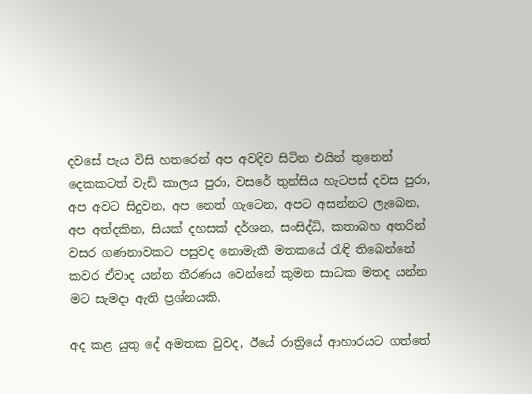දවසේ පැය විසි හතරෙන් අප අවදිව සිටින එයින් තුනෙන් දෙකකටත් වැඩි කාලය පුරා, වසරේ තුන්සිය හැටපස් දවස පුරා, අප අවට සිදුවන, අප නෙත් ගැටෙන, අපට අසන්නට ලැබෙන, අප අත්දකින, සියක් දහසක් දර්ශන, සංසිද්ධි, කතාබහ අතරින් වසර ගණනාවකට පසුවද නොමැකී මතකයේ රැඳි තිබෙන්නේ කවර ඒවාද යන්න තීරණය වෙන්නේ කුමන සාධක මතද යන්න මට සැමදා ඇති ප්‍රශ්නයකි.

අද කළ යුතු දේ අමතක වුවද, ඊයේ රාත්‍රියේ ආහාරයට ගත්තේ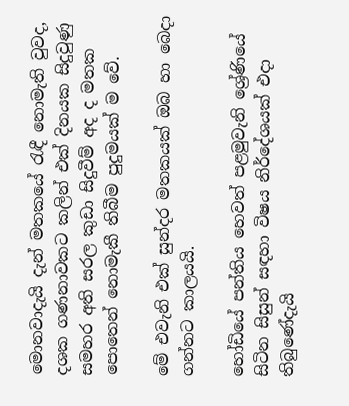මොනවාදැයි දැන් මතකයේ රැඳී නොමැති වුවද, දශක ගණනාවකට කලින් එක් දිනයක සිදුවුණු සමහර අති සරල කුඩා සිදුවීම් අද ද මතක පොතෙන් නොමැකී තිබීම පුදුමයක් ම වේ.

මේ එවැනි එක් සුන්දර මතකයක් ඔබ හා බෙදා ගන්නට කාලයයි.

හෝඩියේ පන්තිය හෙවත් පළමුවැනි ශ්‍රේණියේ සිටින සිසුන් සඳහා විෂය නිර්දේශයක් එදා තිබුණේදැයි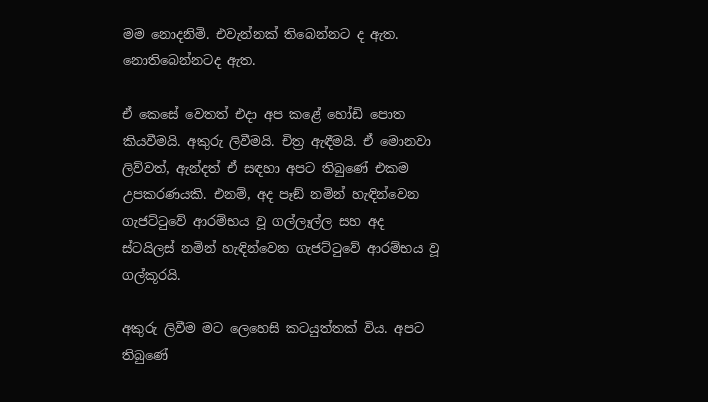මම නොදනිමි. එවැන්නක් තිබෙන්නට ද ඇත. නොතිබෙන්නටද ඇත.

ඒ කෙසේ වෙතත් එදා අප කළේ හෝඩි පොත කියවීමයි. අකුරු ලිවීමයි. චිත්‍ර ඇඳීමයි. ඒ මොනවා ලිව්වත්, ඇන්දත් ඒ සඳහා අපට තිබුණේ එකම උපකරණයකි. එනම්, අද පෑඞ් නමින් හැඳින්වෙන ගැජට්ටුවේ ආරම්භය වූ ගල්ලෑල්ල සහ අද ස්ටයිලස් නමින් හැඳින්වෙන ගැජට්ටුවේ ආරම්භය වූ ගල්කූරයි.

අකුරු ලිවීම මට ලෙහෙසි කටයුත්තක් විය. අපට තිබුණේ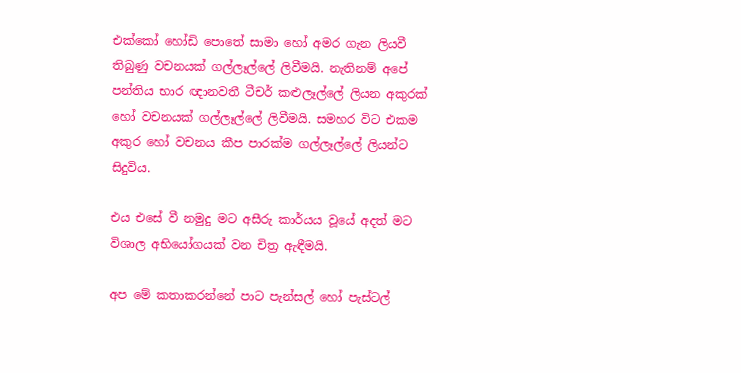එක්කෝ හෝඩි පොතේ සාමා හෝ අමර ගැන ලියවී තිබුණු වචනයක් ගල්ලෑල්ලේ ලිවීමයි. නැතිනම් අපේ පන්තිය භාර ඥානවතී ටීචර් කළුලෑල්ලේ ලියන අකුරක් හෝ වචනයක් ගල්ලෑල්ලේ ලිවීමයි. සමහර විට එකම අකුර හෝ වචනය කීප පාරක්ම ගල්ලෑල්ලේ ලියන්ට සිදුවිය.

එය එසේ වී නමුදු මට අසීරු කාර්යය වූයේ අදත් මට විශාල අභියෝගයක් වන චිත්‍ර ඇඳීමයි.

අප මේ කතාකරන්නේ පාට පැන්සල් හෝ පැස්ටල්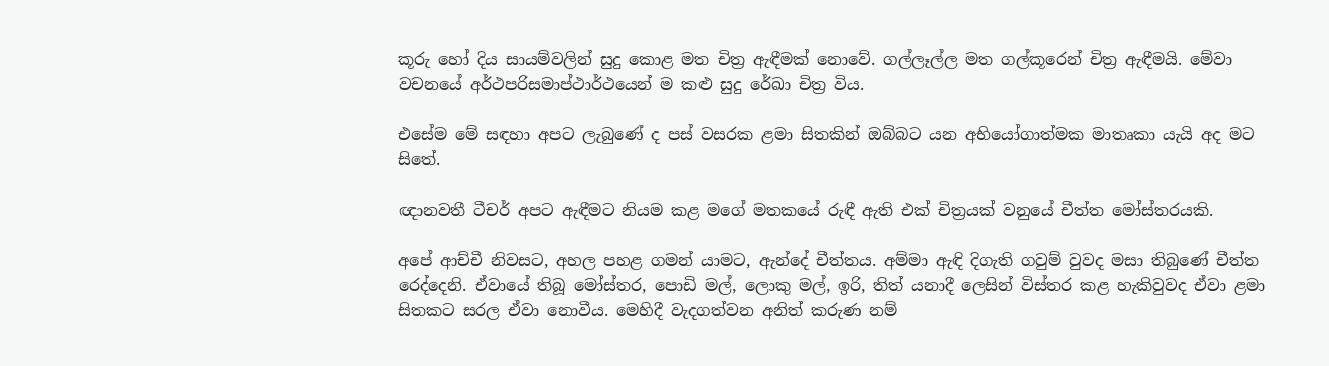කූරු හෝ දිය සායම්වලින් සුදු කොළ මත චිත්‍ර ඇඳීමක් නොවේ. ගල්ලෑල්ල මත ගල්කූරෙන් චිත්‍ර ඇඳීමයි. මේවා වචනයේ අර්ථපරිසමාප්ථාර්ථයෙන් ම කළු සුදු රේඛා චිත්‍ර විය.

එසේම මේ සඳහා අපට ලැබුණේ ද පස් වසරක ළමා සිතකින් ඔබ්බට යන අභියෝගාත්මක මාතෘකා යැයි අද මට සිතේ.

ඥානවතී ටීචර් අපට ඇඳීමට නියම කළ මගේ මතකයේ රුඳී ඇති එක් චිත්‍රයක් වනුයේ චීත්ත මෝස්තරයකි.

අපේ ආච්චී නිවසට, අහල පහළ ගමන් යාමට, ඇන්දේ චීත්තය. අම්මා ඇඳි දිගැති ගවුම් වුවද මසා තිබුණේ චීත්ත රෙද්දෙනි. ඒවායේ තිබූ මෝස්තර, පොඩි මල්, ලොකු මල්, ඉරි, තිත් යනාදී ලෙසින් විස්තර කළ හැකිවුවද ඒවා ළමා සිතකට සරල ඒවා නොවීය. මෙහිදී වැදගත්වන අනිත් කරුණ නම්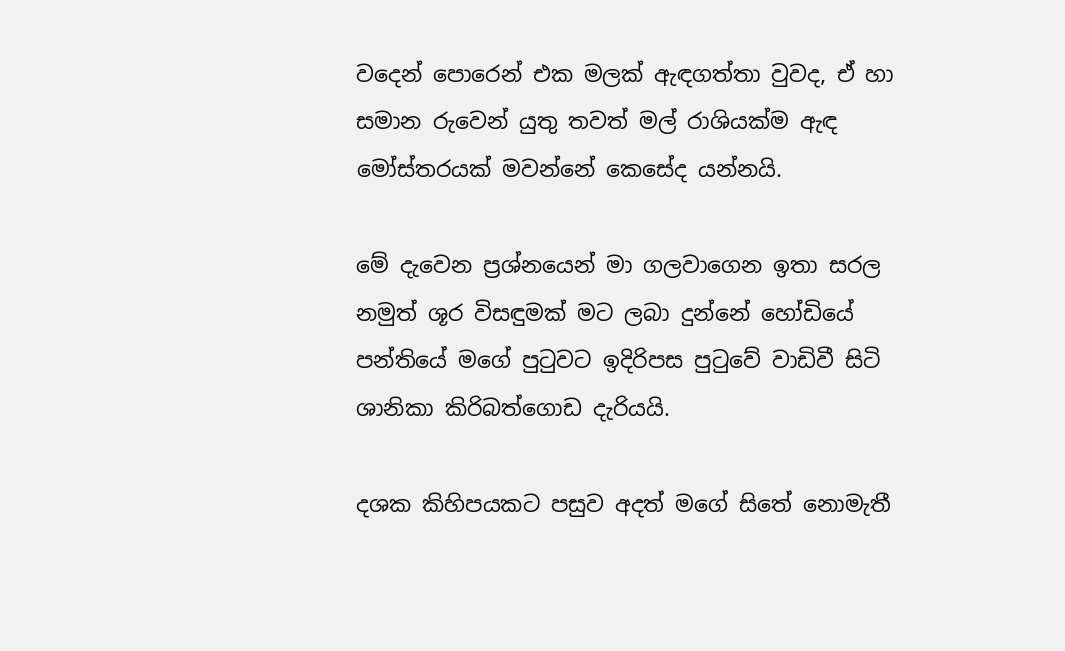වදෙන් පොරෙන් එක මලක් ඇඳගත්තා වුවද, ඒ හා සමාන රුවෙන් යුතු තවත් මල් රාශියක්ම ඇඳ මෝස්තරයක් මවන්නේ කෙසේද යන්නයි.

මේ දැවෙන ප්‍රශ්නයෙන් මා ගලවාගෙන ඉතා සරල නමුත් ශූර විසඳුමක් මට ලබා දුන්නේ හෝඩියේ පන්තියේ මගේ පුටුවට ඉදිරිපස පුටුවේ වාඩිවී සිටි ශානිකා කිරිබත්ගොඩ දැරියයි.

දශක කිහිපයකට පසුව අදත් මගේ සිතේ නොමැතී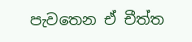පැවතෙන ඒ චීත්ත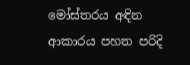මෝස්තරය අඳින ආකාරය පහත පරිදි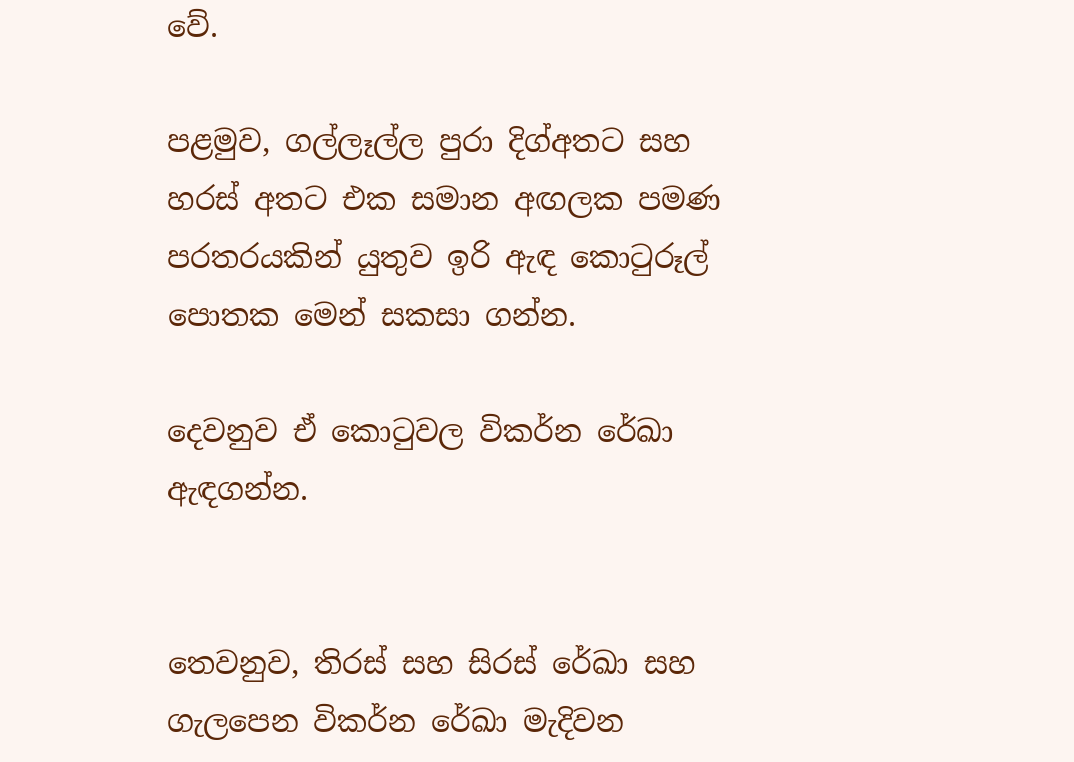වේ.

පළමුව, ගල්ලෑල්ල පුරා දිග්අතට සහ හරස් අතට එක සමාන අඟලක පමණ පරතරයකින් යුතුව ඉරි ඇඳ කොටුරූල් පොතක මෙන් සකසා ගන්න.

දෙවනුව ඒ කොටුවල විකර්න රේඛා ඇඳගන්න.


තෙවනුව, තිරස් සහ සිරස් රේඛා සහ ගැලපෙන විකර්න රේඛා මැදිවන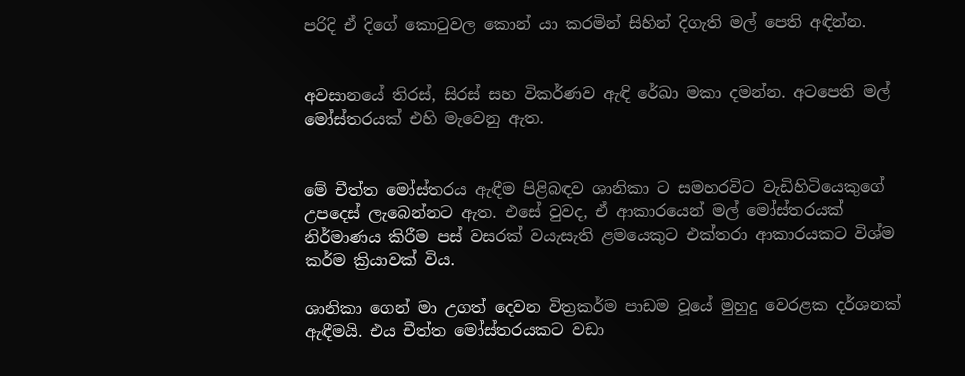පරිදි ඒ දිගේ කොටුවල කොන් යා කරමින් සිහින් දිගැති මල් පෙති අඳින්න.


අවසානයේ තිරස්, සිරස් සහ විකර්ණව ඇඳි රේඛා මකා දමන්න. අටපෙති මල් මෝස්තරයක් එහි මැවෙනු ඇත.


මේ චීත්ත මෝස්තරය ඇඳීම පිළිබඳව ශානිකා ට සමහරවිට වැඩිහිටියෙකුගේ උපදෙස් ලැබෙන්නට ඇත. එසේ වුවද, ඒ ආකාරයෙන් මල් මෝස්තරයක් නිර්මාණය කිරීම පස් වසරක් වයැසැති ළමයෙකුට එක්තරා ආකාරයකට විශ්ම කර්ම ක්‍රියාවක් විය.

ශානිකා ගෙන් මා උගත් දෙවන විත්‍රකර්ම පාඩම වූයේ මුහුදු වෙරළක දර්ශනක් ඇඳීමයි. එය චීත්ත මෝස්තරයකට වඩා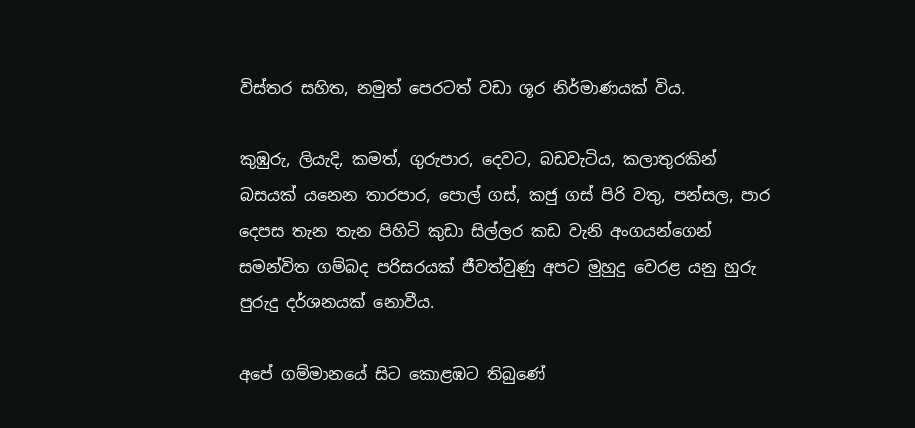විස්තර සහිත, නමුත් පෙරටත් වඩා ශූර නිර්මාණයක් විය.

කුඹුරු, ලියැදි, කමත්, ගුරුපාර, දෙවට, බඩවැටිය, කලාතුරකින් බසයක් යනෙන තාරපාර, පොල් ගස්, කජු ගස් පිරි වතු, පන්සල, පාර දෙපස තැන තැන පිහිටි කුඩා සිල්ලර කඩ වැනි අංගයන්ගෙන් සමන්විත ගම්බද පරිසරයක් ජීවත්වුණු අපට මුහුදු වෙරළ යනු හුරු පුරුදු දර්ශනයක් නොවීය.

අපේ ගම්මානයේ සිට කොළඹට තිබුණේ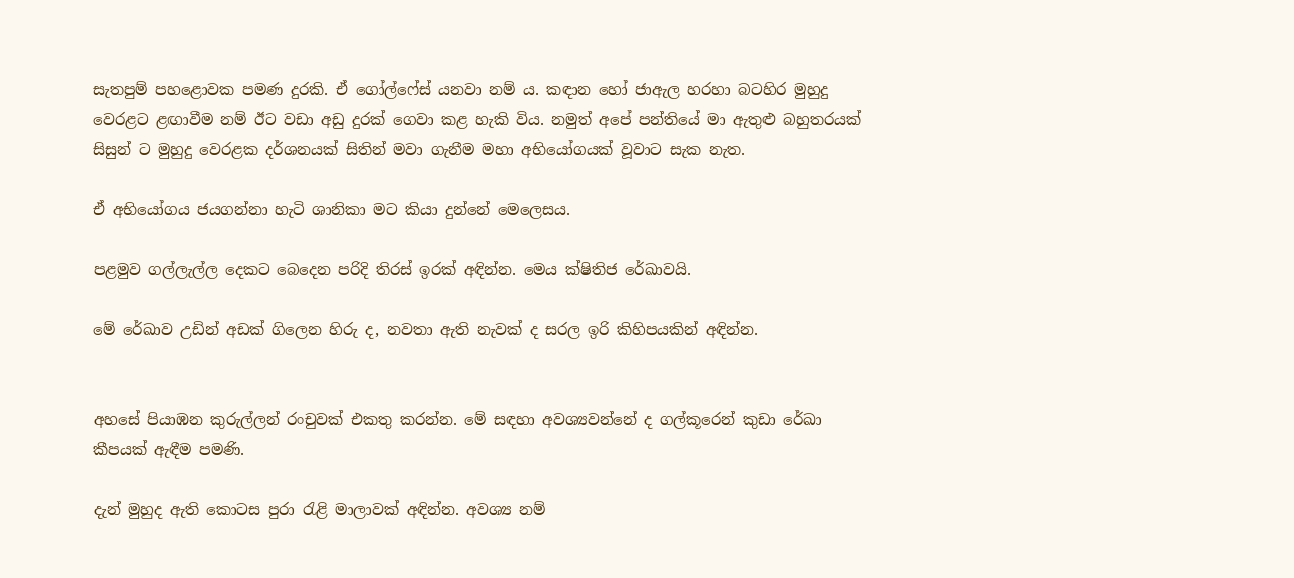සැතපුම් පහළොවක පමණ දුරකි. ඒ ගෝල්ෆේස් යනවා නම් ය. කඳාන හෝ ජාඇල හරහා බටහිර මුහුදු වෙරළට ළඟාවීම නම් ඊට වඩා අඩු දුරක් ගෙවා කළ හැකි විය. නමුත් අපේ පන්තියේ මා ඇතුළු බහුතරයක් සිසුන් ට මුහුදු වෙරළක දර්ශනයක් සිතින් මවා ගැනීම මහා අභියෝගයක් වූවාට සැක නැත.

ඒ අභියෝගය ජයගන්නා හැටි ශානිකා මට කියා දුන්නේ මෙලෙසය.

පළමුව ගල්ලැල්ල දෙකට බෙදෙන පරිදි තිරස් ඉරක් අඳින්න. මෙය ක්ෂිතිජ රේඛාවයි.

මේ රේඛාව උඩින් අඩක් ගිලෙන හිරු ද, නවතා ඇති නැවක් ද සරල ඉරි කිහිපයකින් අඳින්න.


අහසේ පියාඹන කුරුල්ලන් රංචුවක් එකතු කරන්න. මේ සඳහා අවශ්‍යවන්නේ ද ගල්කූරෙන් කුඩා රේඛා කීපයක් ඇඳීම පමණි.

දැන් මුහුද ඇති කොටස පුරා රැළි මාලාවක් අඳින්න. අවශ්‍ය නම්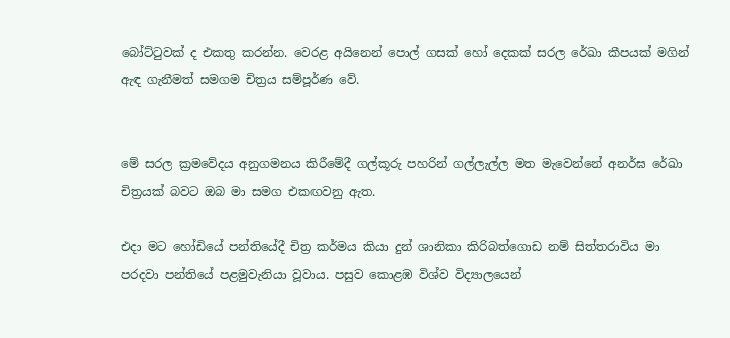බෝට්ටුවක් ද එකතු කරන්න. වෙරළ අයිනෙන් පොල් ගසක් හෝ දෙකක් සරල රේඛා කීපයක් මගින් ඇඳ ගැනීමත් සමගම චිත්‍රය සම්පූර්ණ වේ.


මේ සරල ක්‍රමවේදය අනුගමනය කිරීමේදී ගල්කූරු පහරින් ගල්ලැල්ල මත මැවෙන්නේ අනර්ඝ රේඛා චිත්‍රයක් බවට ඔබ මා සමග එකඟවනු ඇත.

එදා මට හෝඩියේ පන්තියේදී චිත්‍ර කර්මය කියා දුන් ශානිකා කිරිබත්ගොඩ නම් සිත්තරාවිය මා පරදවා පන්තියේ පළමුවැනියා වූවාය. පසුව කොළඹ විශ්ව විද්‍යාලයෙන්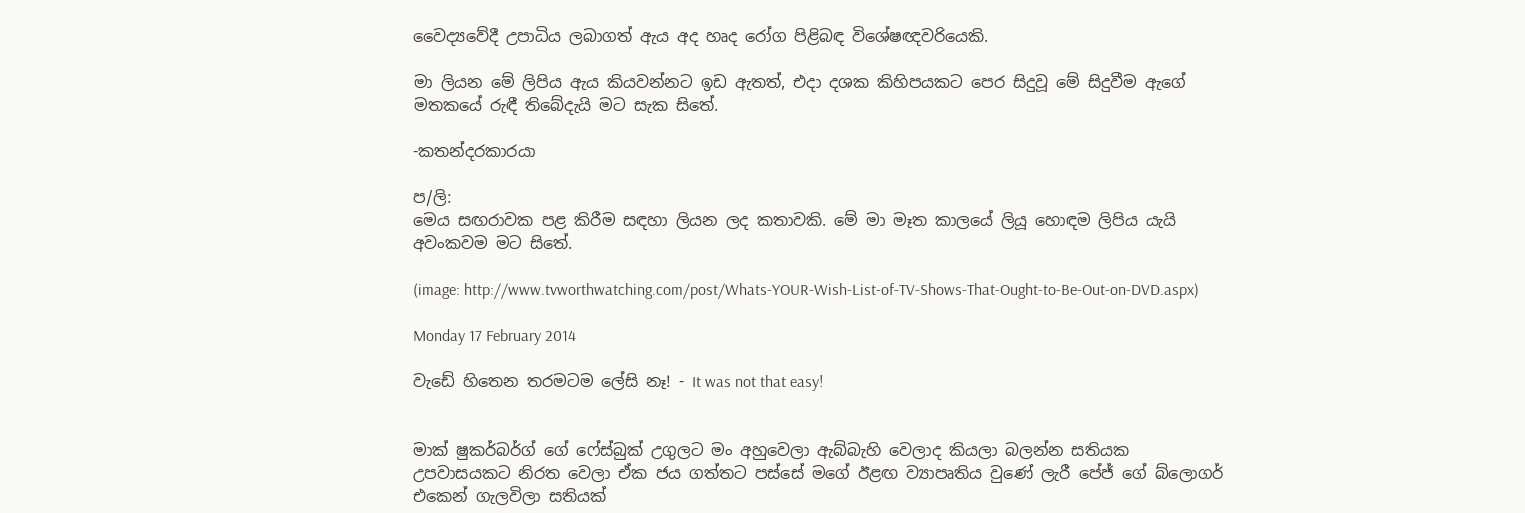වෛද්‍යවේදී උපාධිය ලබාගත් ඇය අද හෘද රෝග පිළිබඳ විශේෂඥවරියෙකි.

මා ලියන මේ ලිපිය ඇය කියවන්නට ඉඩ ඇතත්, එදා දශක කිහිපයකට පෙර සිදුවූ මේ සිදුවීම ඇගේ මතකයේ රුඳී තිබේදැයි මට සැක සිතේ.

-කතන්දරකාරයා

ප/ලි:
මෙය සඟරාවක පළ කිරීම සඳහා ලියන ලද කතාවකි. මේ මා මෑත කාලයේ ලියූ හොඳම ලිපිය යැයි අවංකවම මට සිතේ.

(image: http://www.tvworthwatching.com/post/Whats-YOUR-Wish-List-of-TV-Shows-That-Ought-to-Be-Out-on-DVD.aspx)

Monday 17 February 2014

වැඩේ හිතෙන තරමටම ලේසි නෑ! - It was not that easy!


මාක් ෂුකර්බර්ග් ගේ ෆේස්බුක් උගුලට මං අහුවෙලා ඇබ්බැහි වෙලාද කියලා බලන්න සතියක උපවාසයකට නිරත වෙලා ඒක ජය ගත්තට පස්සේ මගේ ඊළඟ ව්‍යාපෘතිය වුණේ ලැරී පේජ් ගේ බ්ලොගර් එකෙන් ගැලවිලා සතියක්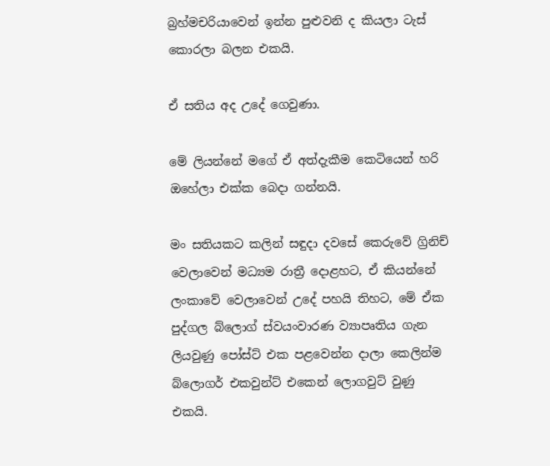බ්‍රහ්මචරියාවෙන් ඉන්න පුළුවනි ද කියලා ටැස් කොරලා බලන එකයි.

ඒ සතිය අද උදේ ගෙවුණා.

මේ ලියන්නේ මගේ ඒ අත්දැකීම කෙටියෙන් හරි ඔහේලා එක්ක බෙදා ගන්නයි.

මං සතියකට කලින් සඳුදා දවසේ කෙරුවේ ග්‍රිනිච් වෙලාවෙන් මධ්‍යම රාත්‍රී දොළහට, ඒ කියන්නේ ලංකාවේ වෙලාවෙන් උදේ පහයි තිහට, මේ ඒක පුද්ගල බ්ලොග් ස්වයංවාරණ ව්‍යාපෘතිය ගැන ලියවුණු පෝස්ට් එක පළවෙන්න දාලා කෙලින්ම බ්ලොගර් එකවුන්ට් එකෙන් ලොගවුට් වුණු එකයි.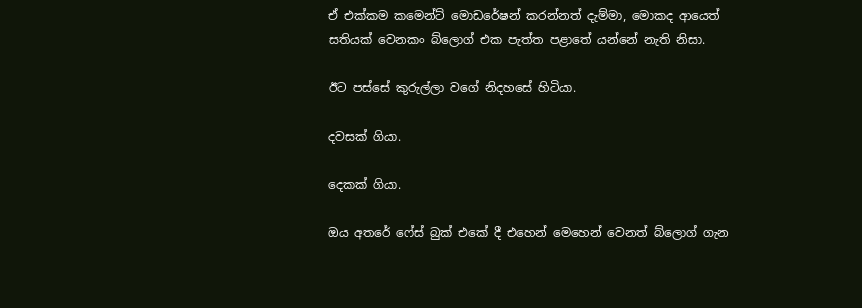ඒ එක්කම කමෙන්ට් මොඩරේෂන් කරන්නත් දැම්මා, මොකද ආයෙත් සතියක් වෙනකං බ්ලොග් එක පැත්ත පළාතේ යන්නේ නැති නිසා.

ඊට පස්සේ කුරුල්ලා වගේ නිදහසේ හිටියා.

දවසක් ගියා.

දෙකක් ගියා.

ඔය අතරේ ෆේස් බුක් එකේ දී එහෙන් මෙහෙන් වෙනත් බ්ලොග් ගැන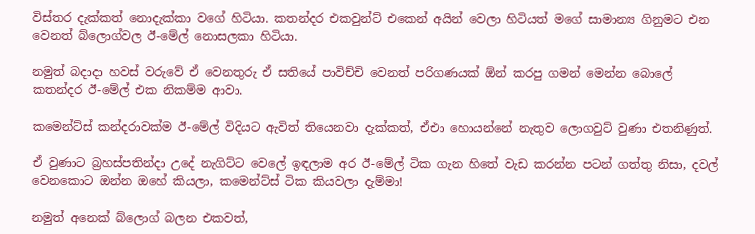විස්තර දැක්කත් නොදැක්කා වගේ හිටියා. කතන්දර එකවුන්ට් එකෙන් අයින් වෙලා හිටියත් මගේ සාමාන්‍ය ගිනුමට එන වෙනත් බ්ලොග්වල ඊ-මේල් නොසලකා හිටියා.

නමුත් බදාදා හවස් වරුවේ ඒ වෙනතුරු ඒ සතියේ පාවිච්චි වෙනත් පරිගණයක් ඕන් කරපු ගමන් මෙන්න බොලේ කතන්දර ඊ-මේල් එක නිකම්ම ආවා.

කමෙන්ට්ස් කන්දරාවක්ම ඊ-මේල් විදියට ඇවිත් තියෙනවා දැක්කත්, ඒඑා හොයන්නේ නැතුව ලොගවුට් වුණා එතනිණුත්.

ඒ වුණාට බ්‍රහස්පතින්දා උදේ නැගිට්ට වෙලේ ඉඳලාම අර ඊ-මේල් ටික ගැන හිතේ වැඩ කරන්න පටන් ගත්තු නිසා, දවල් වෙනකොට ඔන්න ඔහේ කියලා, කමෙන්ට්ස් ටික කියවලා දැම්මා!

නමුත් අනෙක් බ්ලොග් බලන එකවත්,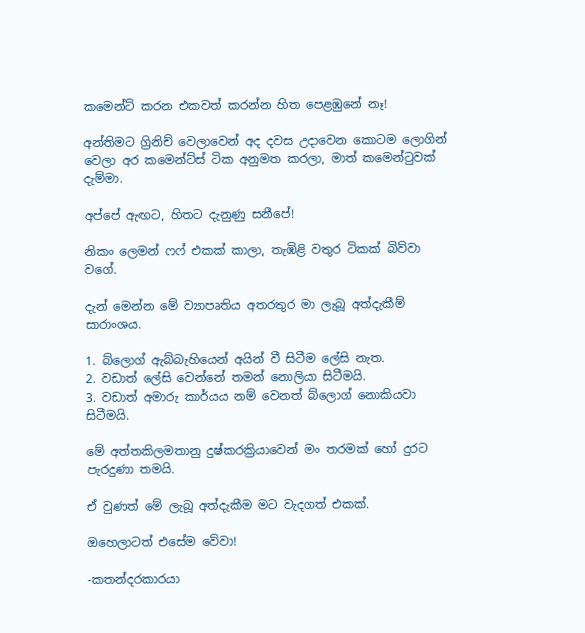කමෙන්ට් කරන එකවත් කරන්න හිත පෙළඹුනේ නෑ!

අන්තිමට ග්‍රිනිච් වෙලාවෙන් අද දවස උදාවෙන කොටම ලොගින් වෙලා අර කමෙන්ට්ස් ටික අනුමත කරලා, මාත් කමෙන්ටුවක් දැම්මා.

අප්පේ ඇඟට, හිතට දැනුණු සනීපේ!

නිකං ලෙමන් ෆෆ් එකක් කාලා, තැඹිළි වතුර ටිකක් බිව්වා වගේ.

දැන් මෙන්න මේ ව්‍යාපෘතිය අතරතුර මා ලැබූ අත්දැකීම් සාරාංශය.

1. බ්ලොග් ඇබ්බැහියෙන් අයින් වී සිටීම ලේසි නැත.
2. වඩාත් ලේසි වෙන්නේ තමන් නොලියා සිටීමයි.
3. වඩාත් අමාරු කාර්යය නම් වෙනත් බ්ලොග් නොකියවා සිටීමයි.

මේ අත්තකිලමතානු දුෂ්කරක්‍රියාවෙන් මං තරමක් හෝ දුරට පැරදුණා තමයි.

ඒ වුණත් මේ ලැබූ අත්දැකීම මට වැදගත් එකක්.

ඔහෙලාටත් එසේම වේවා!

-කතන්දරකාරයා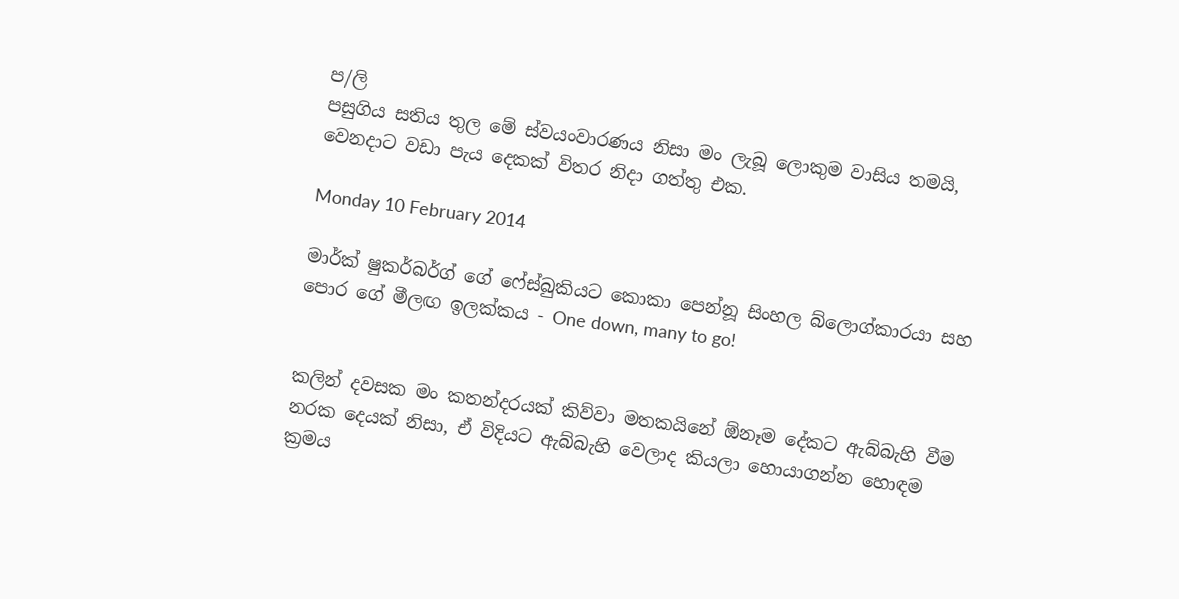ප/ලි
පසුගිය සතිය තුල මේ ස්වයංවාරණය නිසා මං ලැබූ ලොකුම වාසිය තමයි, වෙනදාට වඩා පැය දෙකක් විතර නිදා ගත්තු එක.

Monday 10 February 2014

මාර්ක් ෂුකර්බර්ග් ගේ ෆේස්බුකියට කොකා පෙන්නූ සිංහල බ්ලොග්කාරයා සහ පොර ගේ මීලඟ ඉලක්කය - One down, many to go!


කලින් දවසක මං කතන්දරයක් කිව්වා මතකයිනේ ඕනෑම දේකට ඇබ්බැහි වීම නරක දෙයක් නිසා, ඒ විදියට ඇබ්බැහි වෙලාද කියලා හොයාගන්න හොඳම ක්‍රමය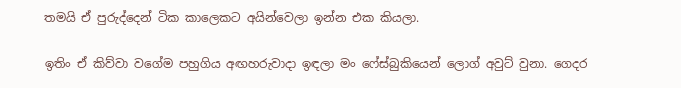තමයි ඒ පුරුද්දෙන් ටික කාලෙකට අයින්වෙලා ඉන්න එක කියලා.

ඉතිං ඒ කිව්වා වගේම පහුගිය අඟහරුවාදා ඉඳලා මං ෆේස්බුකියෙන් ලොග් අවුට් වුනා. ගෙදර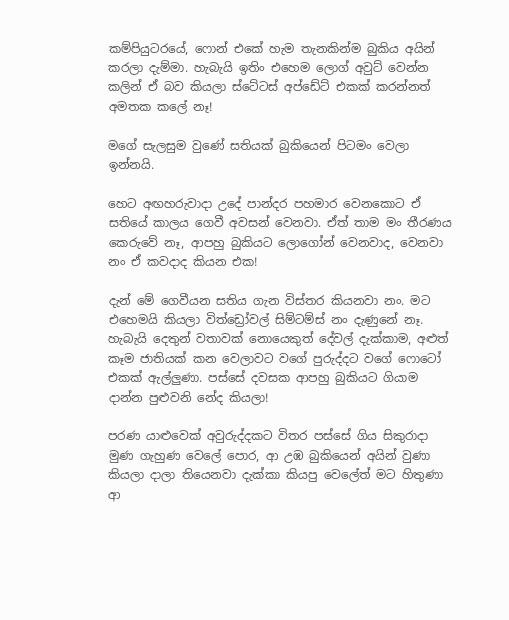කම්පියුටරයේ, ෆොන් එකේ හැම තැනකින්ම බුකිය අයින් කරලා දැම්මා. හැබැයි ඉතිං එහෙම ලොග් අවුට් වෙන්න කලින් ඒ බව කියලා ස්ටේටස් අප්ඩේට් එකක් කරන්නත් අමතක කලේ නෑ!

මගේ සැලසුම වුණේ සතියක් බුකියෙන් පිටමං වෙලා ඉන්නයි.

හෙට අඟහරුවාදා උදේ පාන්දර පහමාර වෙනකොට ඒ සතියේ කාලය ගෙවී අවසන් වෙනවා. ඒත් තාම මං තීරණය කෙරුවේ නෑ, ආපහු බුකියට ලොගෝන් වෙනවාද, වෙනවා නං ඒ කවදාද කියන එක!

දැන් මේ ගෙවීයන සතිය ගැන විස්තර කියනවා නං. මට එහෙමයි කියලා විත්ඩ්‍රෝවල් සිම්ටම්ස් නං දැණුනේ නෑ. හැබැයි දෙතුන් වතාවක් නොයෙකුත් දේවල් දැක්කාම, අළුත් කෑම ජාතියක් කන වෙලාවට වගේ පුරුද්දට වගේ ෆොටෝ එකක් ඇල්ලුණා. පස්සේ දවසක ආපහු බුකියට ගියාම දාන්න පුළුවනි නේද කියලා!

පරණ යාළුවෙක් අවුරුද්දකට විතර පස්සේ ගිය සිකුරාදා මුණ ගැහුණ වෙලේ පොර, ආ උඹ බුකියෙන් අයින් වුණා කියලා දාලා තියෙනවා දැක්කා කියපු වෙලේත් මට හිතුණා ආ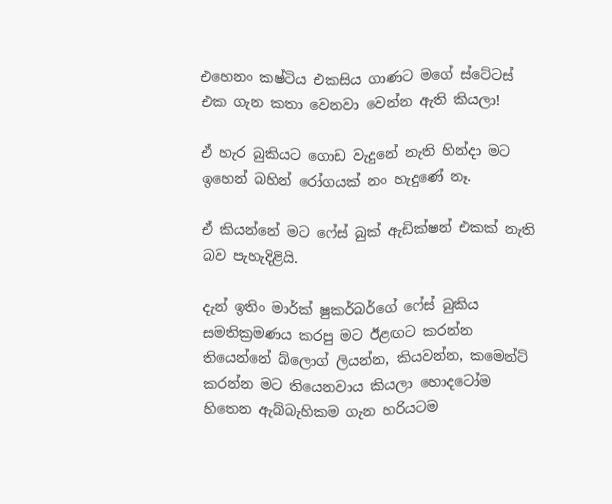එහෙනං කෂ්ටිය එකසිය ගාණට මගේ ස්ටේටස් එක ගැන කතා වෙනවා වෙන්න ඇති කියලා!

ඒ හැර බුකියට ගොඩ වැදුනේ නැති හින්දා මට ඉහෙන් බහින් රෝගයක් නං හැදුණේ නෑ.

ඒ කියන්නේ මට ෆේස් බුක් ඇඩික්ෂන් එකක් නැති බව පැහැදිළියි.

දැන් ඉතිං මාර්ක් ෂුකර්බර්ගේ ෆේස් බුකිය සමතික්‍රමණය කරපු මට ඊළඟට කරන්න තියෙන්නේ බ්ලොග් ලියන්න, කියවන්න, කමෙන්ට් කරන්න මට තියෙනවාය කියලා හොදටෝම හිතෙන ඇබ්බැහිකම ගැන හරියටම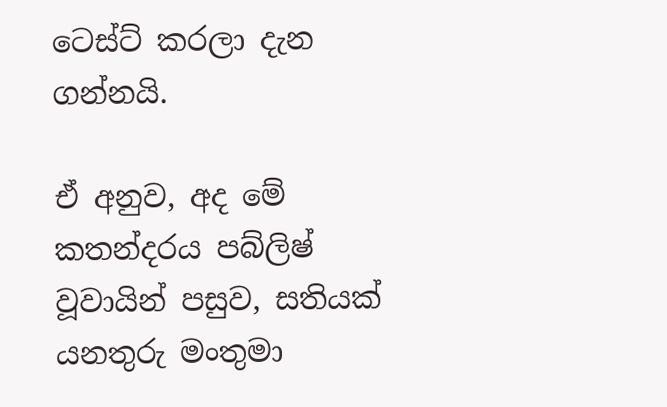ටෙස්ට් කරලා දැන ගන්නයි.

ඒ අනුව, අද මේ කතන්දරය පබ්ලිෂ් වූවායින් පසුව, සතියක් යනතුරු මංතුමා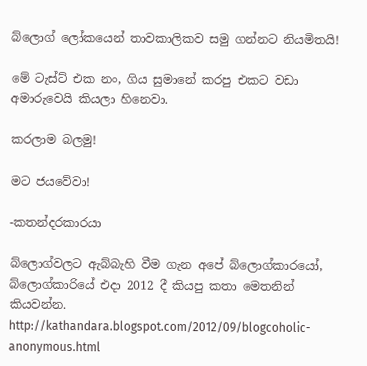බ්ලොග් ලෝකයෙන් තාවකාලිකව සමු ගන්නට නියමිතයි!

මේ ටැස්ට් එක නං, ගිය සුමානේ කරපු එකට වඩා අමාරුවෙයි කියලා හිනෙවා.

කරලාම බලමු!

මට ජයවේවා!

-කතන්දරකාරයා

බ්ලොග්වලට ඇබ්බැහි වීම ගැන අපේ බ්ලොග්කාරයෝ, බ්ලොග්කාරියේ එදා 2012 දී කියපු කතා මෙතනින් කියවන්න.
http://kathandara.blogspot.com/2012/09/blogcoholic-anonymous.html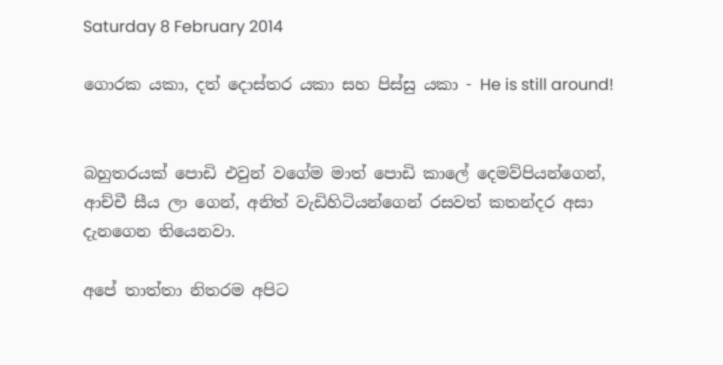Saturday 8 February 2014

ගොරක යකා, දත් දොස්තර යකා සහ පිස්සු යකා - He is still around!


බහුතරයක් පොඩි එවුන් වගේම මාත් පොඩි කාලේ දෙමව්පියන්ගෙන්, ආච්චී සීය ලා ගෙන්, අනිත් වැඩිහිටියන්ගෙන් රසවත් කතන්දර අසා දැනගෙන තියෙනවා.

අපේ තාත්තා නිතරම අපිට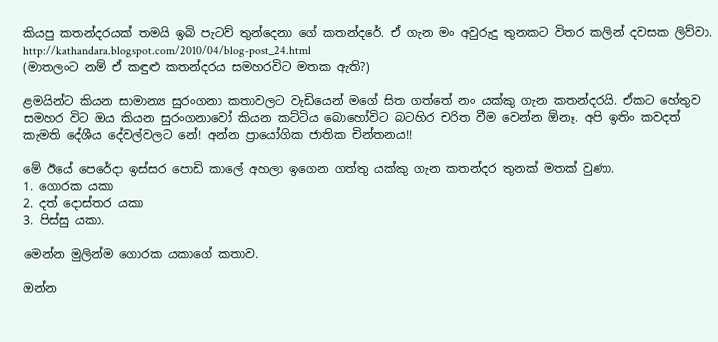කියපු කතන්දරයක් තමයි ඉබි පැටව් තුන්දෙනා ගේ කතන්දරේ. ඒ ගැන මං අවුරුදු තුනකට විතර කලින් දවසක ලිව්වා.
http://kathandara.blogspot.com/2010/04/blog-post_24.html
(මාතලංට නම් ඒ කඳුළු කතන්දරය සමහරවිට මතක ඇති?)

ළමයින්ට කියන සාමාන්‍ය සුරංගනා කතාවලට වැඩියෙන් මගේ සිත ගත්තේ නං යක්කු ගැන කතන්දරයි. ඒකට හේතුව සමහර විට ඔය කියන සුරංගනාවෝ කියන කට්ටිය බොහෝවිට බටහිර චරිත වීම වෙන්න ඕනෑ. අපි ඉතිං කවදත් කැමති දේශීය දේවල්වලට නේ! අන්න ප්‍රායෝගික ජාතික චින්තනය!!

මේ ඊයේ පෙරේදා ඉස්සර පොඩි කාලේ අහලා ඉගෙන ගත්තු යක්කු ගැන කතන්දර තුනක් මතක් වුණා.
1. ගොරක යකා
2. දත් දොස්තර යකා
3. පිස්සු යකා.

මෙන්න මුලින්ම ගොරක යකාගේ කතාව.

ඔන්න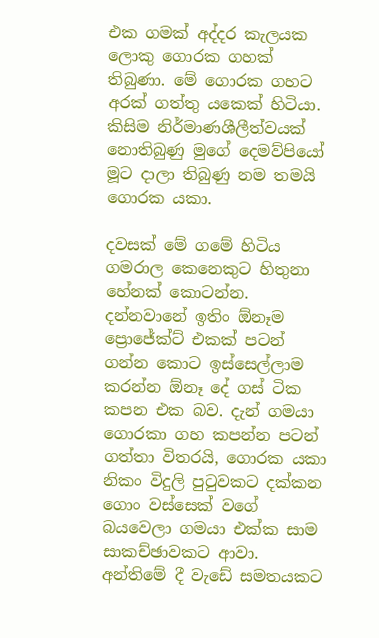එක ගමක් අද්දර කැලයක ලොකු ගොරක ගහක් තිබුණා. මේ ගොරක ගහට අරක් ගත්තු යකෙක් හිටියා. කිසිම නිර්මාණශීලීත්වයක් නොතිබුණු මුගේ දෙමව්පියෝ මූට දාලා තිබුණු නම තමයි ගොරක යකා.

දවසක් මේ ගමේ හිටිය ගමරාල කෙනෙකුට හිතුනා හේනක් කොටන්න. දන්නවානේ ඉතිං ඕනෑම ප්‍රොජේක්ට් එකක් පටන් ගන්න කොට ඉස්සෙල්ලාම කරන්න ඕනෑ දේ ගස් ටික කපන එක බව. දැන් ගමයා ගොරකා ගහ කපන්න පටන් ගත්තා විතරයි, ගොරක යකා නිකං විදුලි පුටුවකට දක්කන ගොං වස්සෙක් වගේ බයවෙලා ගමයා එක්ක සාම සාකච්ඡාවකට ආවා. අන්තිමේ දී වැඩේ සමතයකට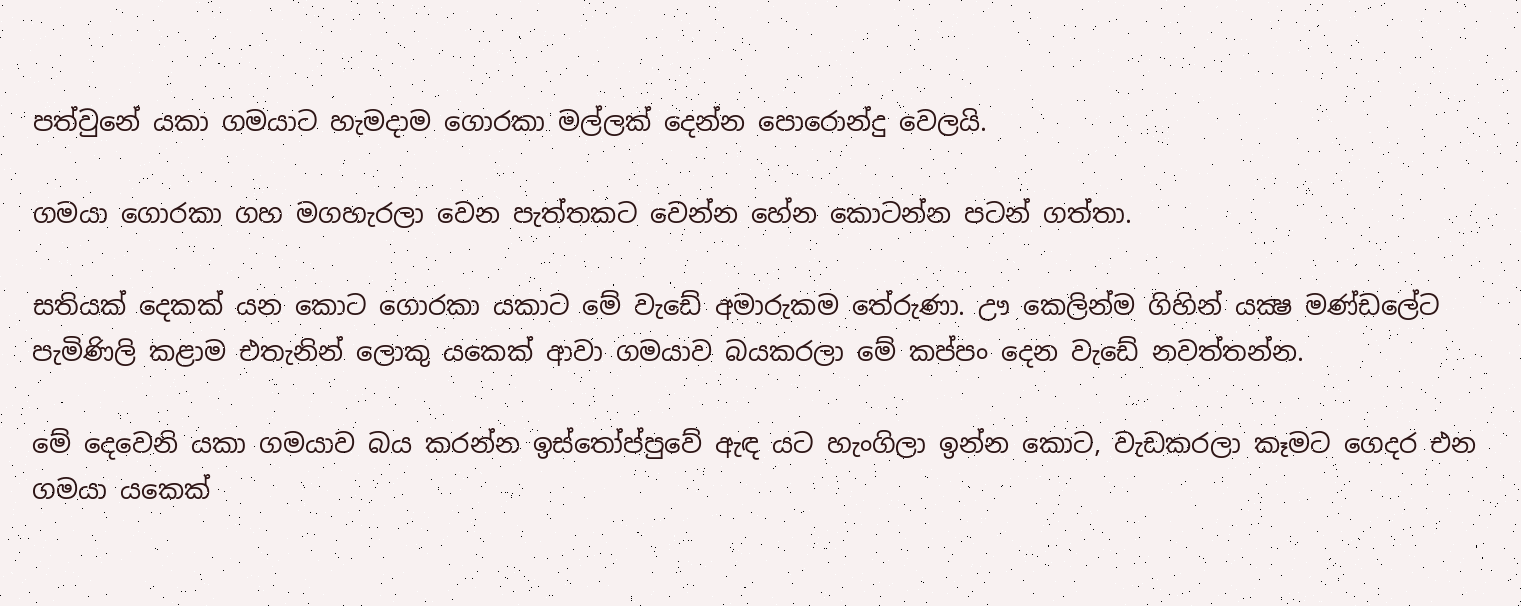පත්වුනේ යකා ගමයාට හැමදාම ගොරකා මල්ලක් දෙන්න පොරොන්දු වෙලයි.

ගමයා ගොරකා ගහ මගහැරලා වෙන පැත්තකට වෙන්න හේන කොටන්න පටන් ගත්තා.

සතියක් දෙකක් යන කොට ගොරකා යකාට මේ වැඩේ අමාරුකම තේරුණා. ඌ කෙලින්ම ගිහින් යක්‍ෂ මණ්ඩලේට පැමිණිලි කළාම එතැනින් ලොකු යකෙක් ආවා ගමයාව බයකරලා මේ කප්පං දෙන වැඩේ නවත්තන්න.

මේ දෙවෙනි යකා ගමයාව බය කරන්න ඉස්තෝප්පුවේ ඇඳ යට හැංගිලා ඉන්න කොට, වැඩකරලා කෑමට ගෙදර එන ගමයා යකෙක්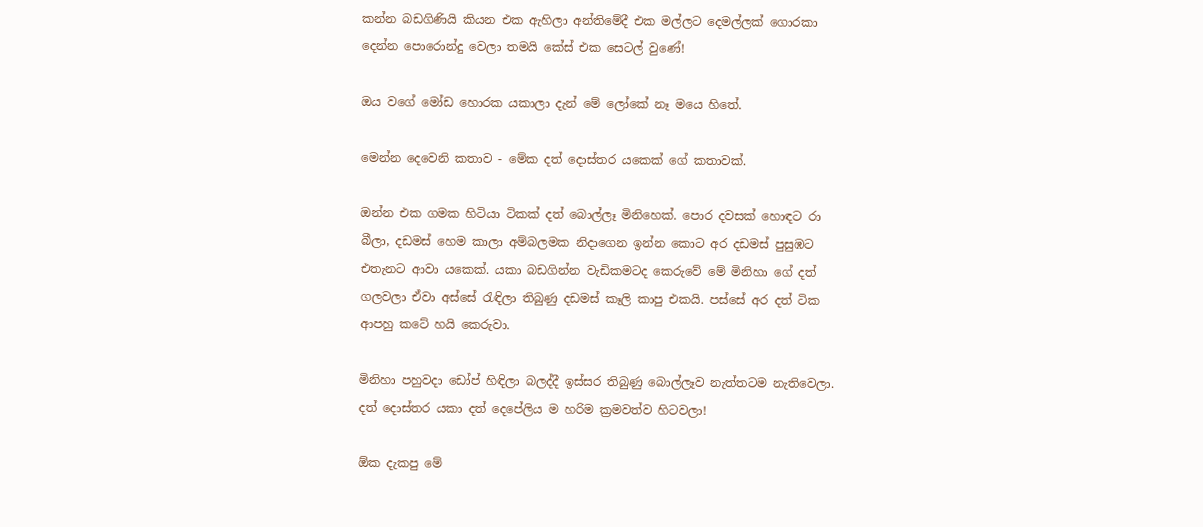කන්න බඩගිණියි කියන එක ඇහිලා අන්තිමේදී එක මල්ලට දෙමල්ලක් ගොරකා දෙන්න පොරොන්දු වෙලා තමයි කේස් එක සෙටල් වුණේ!

ඔය වගේ මෝඩ හොරක යකාලා දැන් මේ ලෝකේ නෑ මයෙ හිතේ.

මෙන්න දෙවෙනි කතාව - මේක දත් දොස්තර යකෙක් ගේ කතාවක්.

ඔන්න එක ගමක හිටියා ටිකක් දත් බොල්ලෑ මිනිහෙක්. පොර දවසක් හොඳට රා බීලා, දඩමස් හෙම කාලා අම්බලමක නිදාගෙන ඉන්න කොට අර දඩමස් පුසුඹට එතැනට ආවා යකෙක්. යකා බඩගින්න වැඩිකමටද කෙරුවේ මේ මිනිහා ගේ දත් ගලවලා ඒවා අස්සේ රැඳිලා තිබුණු දඩමස් කෑලි කාපු එකයි. පස්සේ අර දත් ටික ආපහු කටේ හයි කෙරුවා.

මිනිහා පහුවදා ඩෝප් හිඳිලා බලද්දී ඉස්සර තිබුණු බොල්ලෑව නැත්තටම නැතිවෙලා. දත් දොස්තර යකා දත් දෙපේලිය ම හරිම ක්‍රමවත්ව හිටවලා!

ඕක දැකපු මේ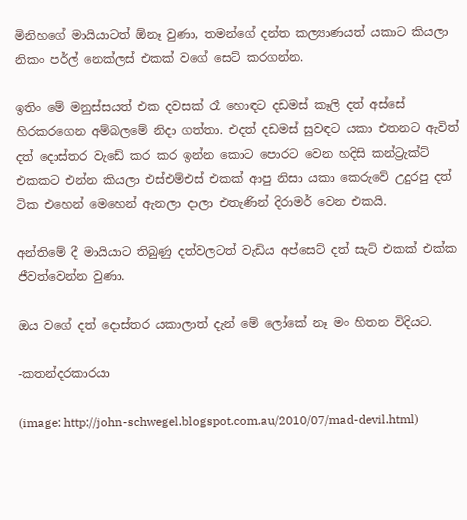මිනිහගේ මායියාටත් ඕනෑ වුණා, තමන්ගේ දන්ත කල්‍යාණයත් යකාට කියලා නිකං පර්ල් නෙක්ලස් එකක් වගේ සෙට් කරගන්න.

ඉතිං මේ මනුස්සයත් එක දවසක් රෑ හොඳට දඩමස් කෑලි දත් අස්සේ හිරකරගෙන අම්බලමේ නිදා ගත්තා. එදත් දඩමස් සුවඳට යකා එතනට ඇවිත් දත් දොස්තර වැඩේ කර කර ඉන්න කොට පොරට වෙන හදිසි කන්ට්‍රැක්ට් එකකට එන්න කියලා එස්එම්එස් එකක් ආපු නිසා යකා කෙරුවේ උදුරපු දත් ටික එහෙන් මෙහෙන් ඇනලා දාලා එතැණින් දිරාමර් වෙන එකයි.

අන්තිමේ දී මායියාට තිබුණු දත්වලටත් වැඩිය අප්සෙට් දත් සැට් එකක් එක්ක ජීවත්වෙන්න වුණා.

ඔය වගේ දත් දොස්තර යකාලාත් දැන් මේ ලෝකේ නෑ මං හිතන විදියට.

-කතන්දරකාරයා

(image: http://john-schwegel.blogspot.com.au/2010/07/mad-devil.html)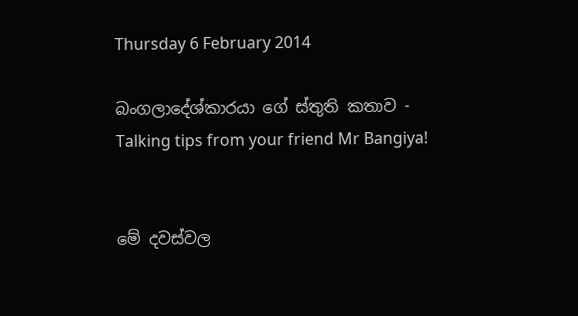Thursday 6 February 2014

බංගලාදේශ්කාරයා ගේ ස්තුති කතාව - Talking tips from your friend Mr Bangiya!


මේ දවස්වල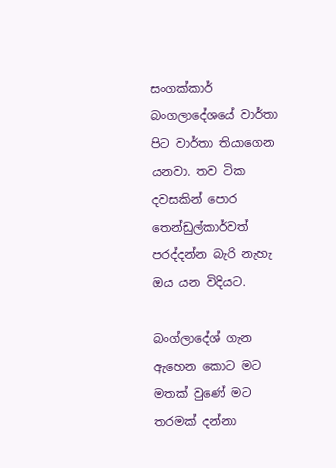සංගක්කාර් බංගලාදේශයේ වාර්තා පිට වාර්තා තියාගෙන යනවා. තව ටික දවසකින් පොර තෙන්ඩුල්කාර්වත් පරද්දන්න බැරි නැහැ ඔය යන විදියට.

බංග්ලාදේශ් ගැන ඇහෙන කොට මට මතක් වුණේ මට තරමක් දන්නා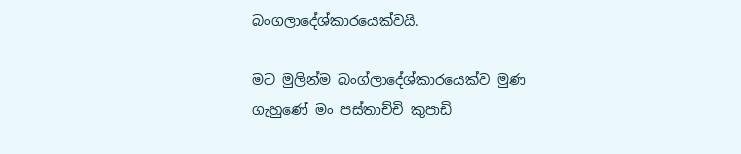බංගලාදේශ්කාරයෙක්වයි.

මට මුලින්ම බංග්ලාදේශ්කාරයෙක්ව මුණ ගැහුණේ මං පස්තාච්චි කුපාඩි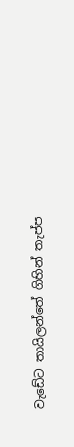වැඩේට තායිලන්තේ ගිහින් තැප්ප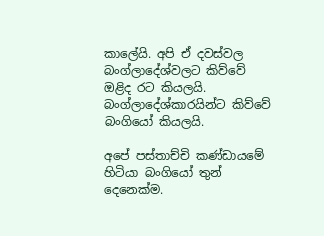කාලේයි. අපි ඒ දවස්වල බංග්ලාදේශ්වලට කිව්වේ ඔළිද රට කියලයි. බංග්ලාදේශ්කාරයින්ට කිව්වේ බංගියෝ කියලයි.

අපේ පස්තාච්චි කණ්ඩායමේ හිටියා බංගියෝ තුන් දෙනෙක්ම.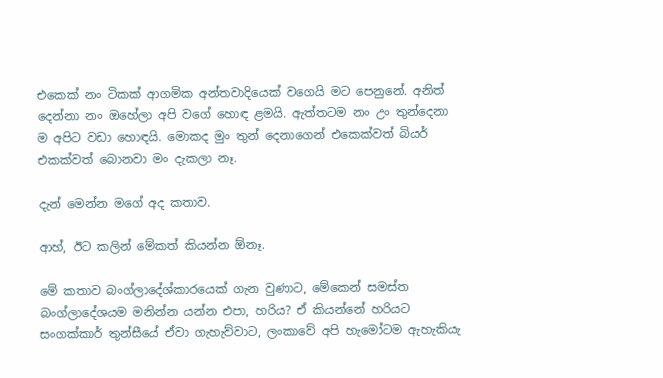එකෙක් නං ටිකක් ආගමික අන්තවාදියෙක් වගෙයි මට පෙනුනේ. අනිත් දෙන්නා නං ඔහේලා අපි වගේ හොඳ ළමයි. ඇත්තටම නං උං තුන්දෙනා ම අපිට වඩා හොඳයි. මොකද මුං තුන් දෙනාගෙන් එකෙක්වත් බියර් එකක්වත් බොනවා මං දැකලා නෑ.

දැන් මෙන්න මගේ අද කතාව.

ආහ්, ඊට කලින් මේකත් කියන්න ඕනෑ.

මේ කතාව බංග්ලාදේශ්කාරයෙක් ගැන වුණාට, මේකෙන් සමස්ත බංග්ලාදේශයම මනින්න යන්න එපා, හරිය? ඒ කියන්නේ හරියට සංගක්කාර් තුන්සීයේ ඒවා ගැහැව්වාට, ලංකාවේ අපි හැමෝටම ඇහැකියැ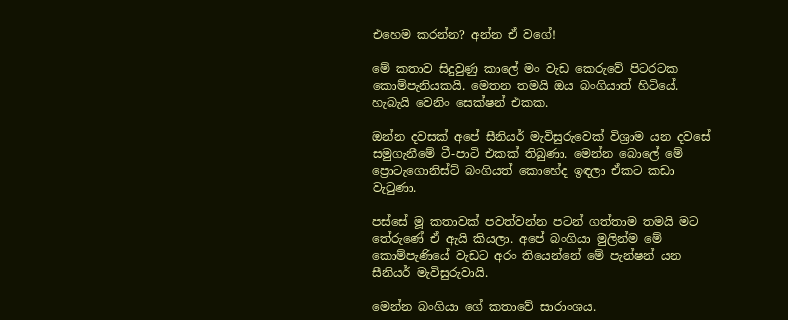එහෙම කරන්න? අන්න ඒ වගේ!

මේ කතාව සිදුවුණු කාලේ මං වැඩ කෙරුවේ පිටරටක කොම්පැනියකයි. මෙතන තමයි ඔය බංගියාත් හිටියේ. හැබැයි වෙනිං සෙක්ෂන් එකක.

ඔන්න දවසක් අපේ සීනියර් මැවිසුරුවෙක් විශ්‍රාම යන දවසේ සමුගැනීමේ ටී-පාටි එකක් තිබුණා. මෙන්න බොලේ මේ ප්‍රොටැගොනිස්ට් බංගියත් කොහේද ඉඳලා ඒකට කඩා වැටුණා.

පස්සේ මූ කතාවක් පවත්වන්න පටන් ගත්තාම තමයි මට තේරුණේ ඒ ඇයි කියලා. අපේ බංගියා මුලින්ම මේ කොම්පැණියේ වැඩට අරං තියෙන්නේ මේ පැන්ෂන් යන සීනියර් මැවිසුරුවායි.

මෙන්න බංගියා ගේ කතාවේ සාරාංශය.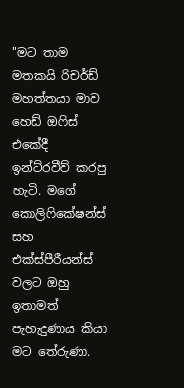"මට තාම මතකයි රිචර්ඩ් මහත්තයා මාව හෙඩ් ඔෆිස් එකේදී ඉන්ට්රවීව් කරපු හැටි. මගේ කොලිෆිකේෂන්ස් සහ එක්ස්පීරීයන්ස් වලට ඔහු ඉතාමත් පැහැදුණාය කියා මට තේරුණා.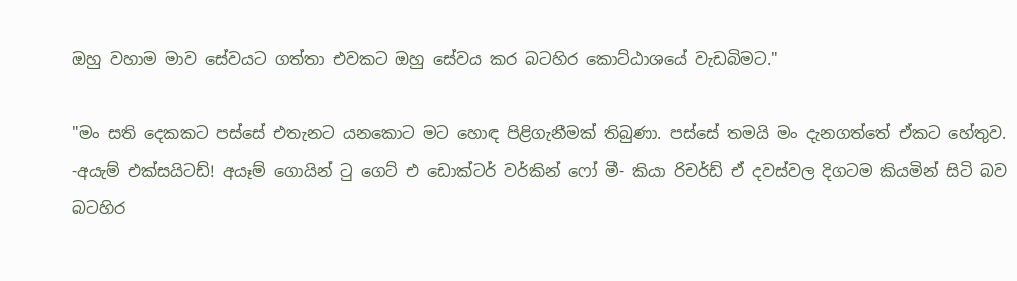ඔහු වහාම මාව සේවයට ගත්තා එවකට ඔහු සේවය කර බටහිර කොට්ඨාශයේ වැඩබිමට."

"මං සති දෙකකට පස්සේ එතැනට යනකොට මට හොඳ පිළිගැනීමක් තිබුණා. පස්සේ තමයි මං දැනගත්තේ ඒකට හේතුව. -අයැම් එක්සයිටඩ්! අයෑම් ගොයින් ටු ගෙට් එ ඩොක්ටර් වර්කින් ෆෝ මී- කියා රිචර්ඩ් ඒ දවස්වල දිගටම කියමින් සිටි බව බටහිර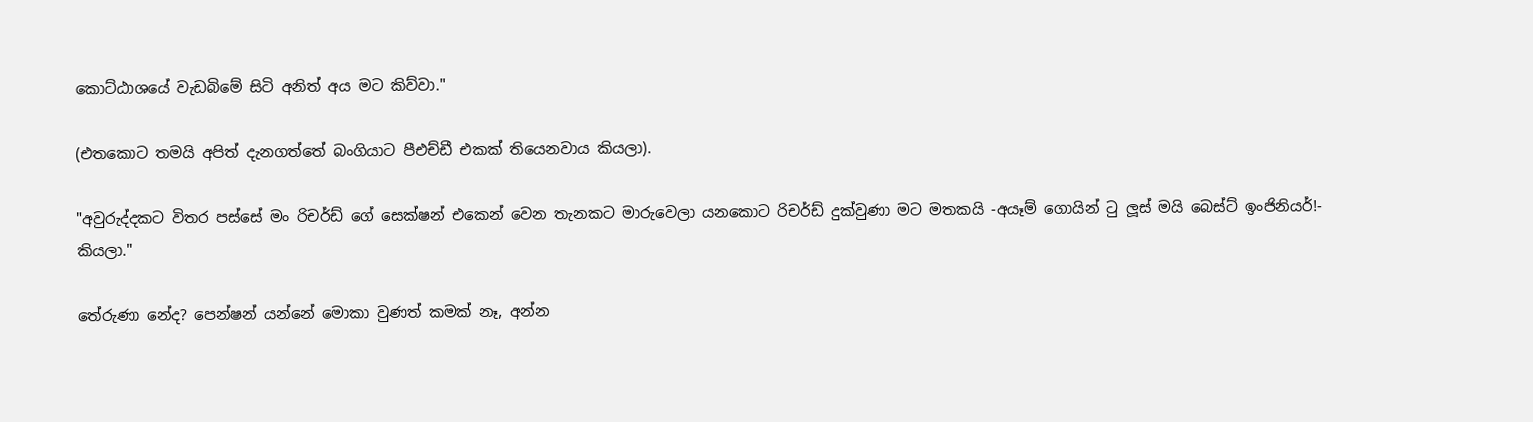කොට්ඨාශයේ වැඩබිමේ සිටි අනිත් අය මට කිව්වා."

(එතකොට තමයි අපිත් දැනගත්තේ බංගියාට පීඑච්ඩී එකක් තියෙනවාය කියලා).

"අවුරුද්දකට විතර පස්සේ මං රිචර්ඩ් ගේ සෙක්ෂන් එකෙන් වෙන තැනකට මාරුවෙලා යනකොට රිචර්ඩ් දුක්වුණා මට මතකයි -අයෑම් ගොයින් ටු ලූස් මයි බෙස්ට් ඉංජිනියර්!- කියලා."

තේරුණා නේද? පෙන්ෂන් යන්නේ මොකා වුණත් කමක් නෑ, අන්න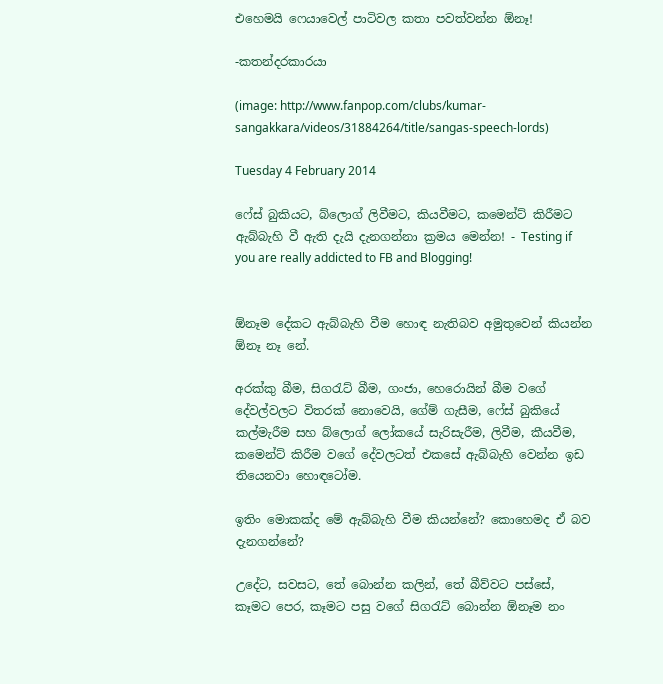එහෙමයි ෆෙයාවෙල් පාටිවල කතා පවත්වන්න ඕනෑ!

-කතන්දරකාරයා

(image: http://www.fanpop.com/clubs/kumar-sangakkara/videos/31884264/title/sangas-speech-lords)

Tuesday 4 February 2014

ෆේස් බුකියට, බ්ලොග් ලිවීමට, කියවීමට, කමෙන්ට් කිරීමට ඇබ්බැහි වී ඇති දැයි දැනගන්නා ක්‍රමය මෙන්න! - Testing if you are really addicted to FB and Blogging!


ඕනෑම දේකට ඇබ්බැහි වීම හොඳ නැතිබව අමුතුවෙන් කියන්න ඕනෑ නෑ නේ.

අරක්කු බීම, සිගරැට් බීම, ගංජා, හෙරොයින් බීම වගේ දේවල්වලට විතරක් නොවෙයි, ගේම් ගැසීම, ෆේස් බුකියේ කල්මැරීම සහ බ්ලොග් ලෝකයේ සැරිසැරීම, ලිවීම, කීයවීම, කමෙන්ට් කිරීම වගේ දේවලටත් එකසේ ඇබ්බැහි වෙන්න ඉඩ තියෙනවා හොඳටෝම.

ඉතිං මොකක්ද මේ ඇබ්බැහි වීම කියන්නේ? කොහෙමද ඒ බව දැනගන්නේ?

උදේට, සවසට, තේ බොන්න කලින්, තේ බීව්වට පස්සේ, කෑමට පෙර, කෑමට පසු වගේ සිගරැට් බොන්න ඕනෑම නං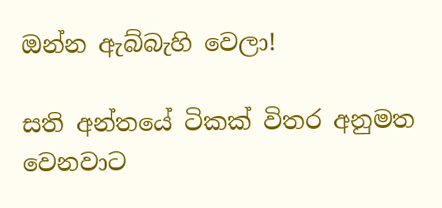ඔන්න ඇබ්බැහි වෙලා!

සති අන්තයේ ටිකක් විතර අනුමත වෙනවාට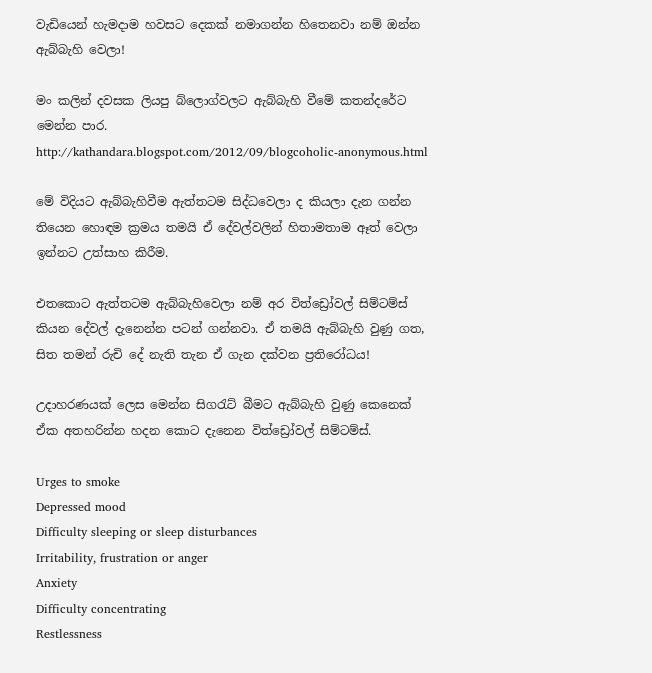වැඩියෙන් හැමදාම හවසට දෙකක් නමාගන්න හිතෙනවා නම් ඔන්න ඇබ්බැහි වෙලා!

මං කලින් දවසක ලියපු බ්ලොග්වලට ඇබ්බැහි වීමේ කතන්දරේට මෙන්න පාර.
http://kathandara.blogspot.com/2012/09/blogcoholic-anonymous.html

මේ විදියට ඇබ්බැහිවීම ඇත්තටම සිද්ධවෙලා ද කියලා දැන ගන්න තියෙන හොඳම ක්‍රමය තමයි ඒ දේවල්වලින් හිතාමතාම ඈත් වෙලා ඉන්නට උත්සාහ කිරීම.

එතකොට ඇත්තටම ඇබ්බැහිවෙලා නම් අර විත්ඩ්‍රෝවල් සිම්ටම්ස් කියන දේවල් දැනෙන්න පටන් ගන්නවා. ඒ තමයි ඇබ්බැහි වුණු ගත, සිත තමන් රුචි දේ නැති තැන ඒ ගැන දක්වන ප්‍රතිරෝධය!

උදාහරණයක් ලෙස මෙන්න සිගරැට් බීමට ඇබ්බැහි වුණු කෙනෙක් ඒක අතහරින්න හදන කොට දැනෙන විත්ඩ්‍රෝවල් සිම්ටම්ස්.

Urges to smoke
Depressed mood
Difficulty sleeping or sleep disturbances
Irritability, frustration or anger
Anxiety
Difficulty concentrating
Restlessness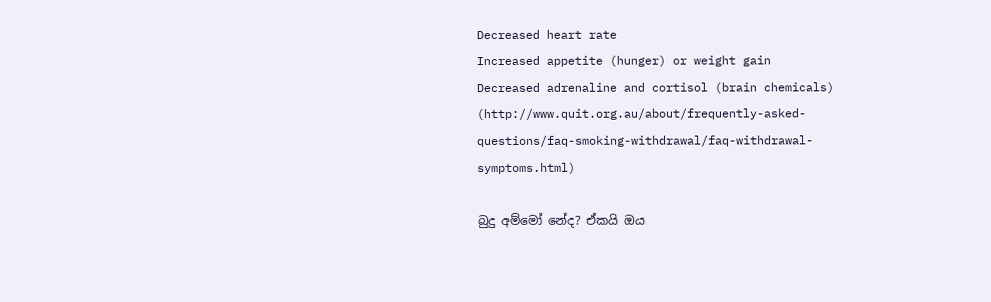Decreased heart rate
Increased appetite (hunger) or weight gain
Decreased adrenaline and cortisol (brain chemicals)
(http://www.quit.org.au/about/frequently-asked-questions/faq-smoking-withdrawal/faq-withdrawal-symptoms.html)

බුදු අම්මෝ නේද? ඒකයි ඔය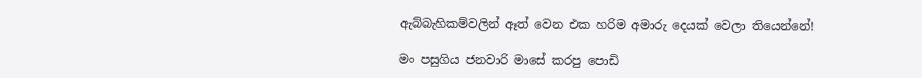ඇබ්බැහිකම්වලින් ඈත් වෙන එක හරිම අමාරු දෙයක් වෙලා තියෙන්නේ!

මං පසුගිය ජනවාරි මාසේ කරපු පොඩි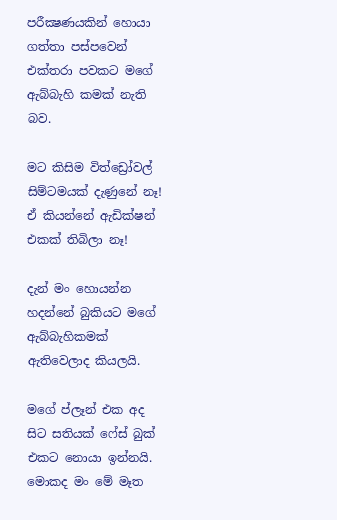පරීක්‍ෂණයකින් හොයා ගත්තා පස්පවෙන් එක්තරා පවකට මගේ ඇබ්බැහි කමක් නැති බව.

මට කිසිම විත්ඩ්‍රෝවල් සිම්ටමයක් දැණුනේ නෑ! ඒ කියන්නේ ඇඩික්ෂන් එකක් තිබිලා නෑ!

දැන් මං හොයන්න හදන්නේ බුකියට මගේ ඇබ්බැහිකමක් ඇතිවෙලාද කියලයි.

මගේ ප්ලෑන් එක අද සිට සතියක් ෆේස් බුක් එකට නොයා ඉන්නයි. මොකද මං මේ මෑත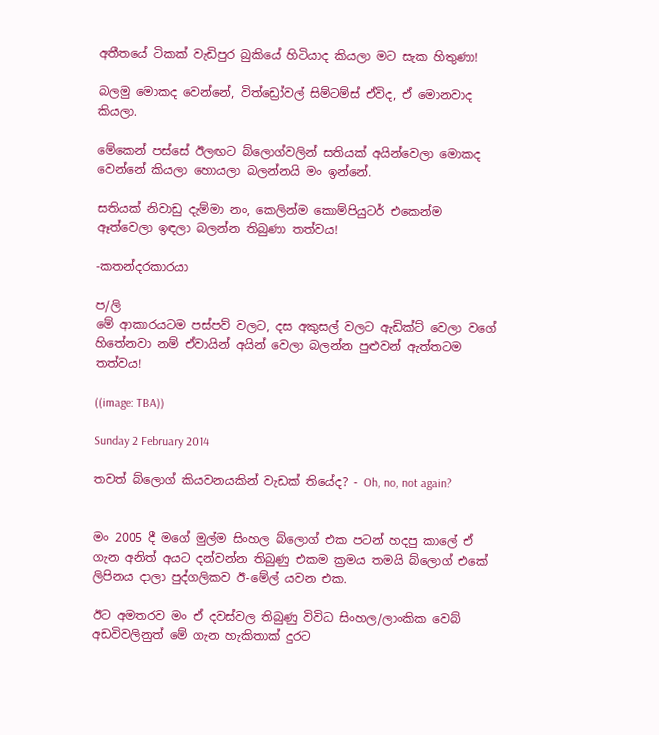අතීතයේ ටිකක් වැඩිපුර බුකියේ හිටියාද කියලා මට සැක හිතුණා!

බලමු මොකද වෙන්නේ, විත්ඩ්‍රෝවල් සිම්ටම්ස් ඒවිද, ඒ මොනවාද කියලා.

මේකෙන් පස්සේ ඊලඟට බ්ලොග්වලින් සතියක් අයින්වෙලා මොකද වෙන්නේ කියලා හොයලා බලන්නයි මං ඉන්නේ.

සතියක් නිවාඩු දැම්මා නං, කෙලින්ම කොම්පියුටර් එකෙන්ම ඈත්වෙලා ඉඳලා බලන්න තිබුණා තත්වය!

-කතන්දරකාරයා

ප/ලි
මේ ආකාරයටම පස්පව් වලට, දස අකුසල් වලට ඇඩික්ට් වෙලා වගේ හිතේනවා නම් ඒවායින් අයින් වෙලා බලන්න පුළුවන් ඇත්තටම තත්වය!

((image: TBA))

Sunday 2 February 2014

තවත් බ්ලොග් කියවනයකින් වැඩක් තියේද? - Oh, no, not again?


මං 2005 දී මගේ මුල්ම සිංහල බ්ලොග් එක පටන් හදපු කාලේ ඒ ගැන අනිත් අයට දන්වන්න තිබුණු එකම ක්‍රමය තමයි බ්ලොග් එකේ ලිපිනය දාලා පුද්ගලිකව ඊ-මේල් යවන එක.

ඊට අමතරව මං ඒ දවස්වල තිබුණු විවිධ සිංහල/ලාංකික වෙබ් අඩවිවලිනුත් මේ ගැන හැකිතාක් දුරට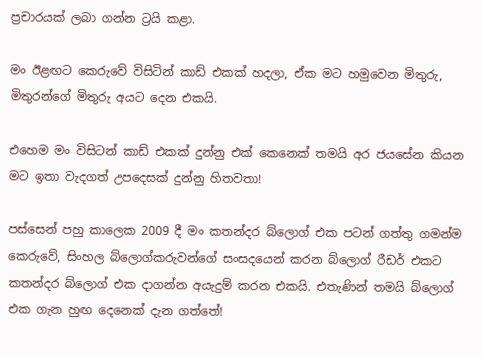ප්‍රචාරයක් ලබා ගන්න ට්‍රයි කළා.

මං ඊළඟට කෙරුවේ විසිටින් කාඩ් එකක් හදලා, ඒක මට හමුවෙන මිතුරු, මිතුරන්ගේ මිතුරු අයට දෙන එකයි.

එහෙම මං විසිටන් කාඩ් එකක් දුන්නු එක් කෙනෙක් තමයි අර ජයසේන කියන මට ඉතා වැදගත් උපදෙසක් දුන්නු හිතවතා!

පස්සෙන් පහු කාලෙක 2009 දී මං කතන්දර බ්ලොග් එක පටන් ගත්තු ගමන්ම කෙරුවේ, සිංහල බ්ලොග්කරුවන්ගේ සංසදයෙන් කරන බ්ලොග් රීඩර් එකට කතන්දර බ්ලොග් එක දාගන්න අයැදුම් කරන එකයි. එතැණින් තමයි බ්ලොග් එක ගැන හුඟ දෙනෙක් දැන ගත්තේ!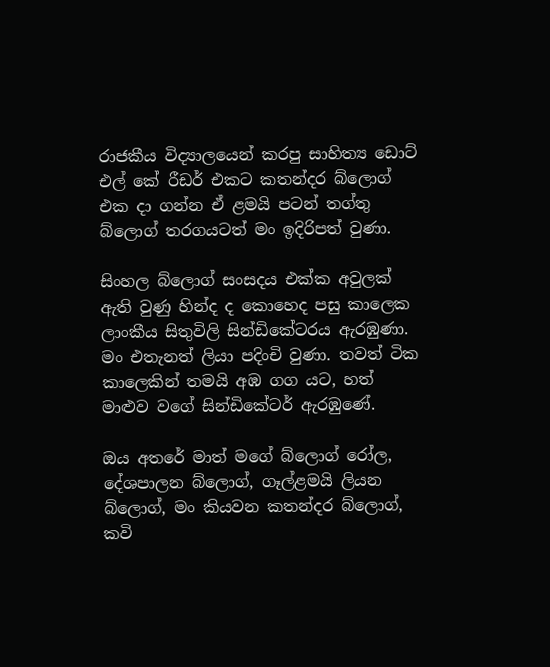රාජකීය විද්‍යාලයෙන් කරපු සාහිත්‍ය ඩොට් එල් කේ රීඩර් එකට කතන්දර බ්ලොග් එක දා ගන්න ඒ ළමයි පටන් තග්තු බ්ලොග් තරගයටත් මං ඉදිරිපත් වුණා.

සිංහල බ්ලොග් සංසදය එක්ක අවුලක් ඇති වුණු හින්ද ද කොහෙද පසු කාලෙක ලාංකීය සිතුවිලි සින්ඩිකේටරය ඇරඹුණා. මං එතැනත් ලියා පදිංචි වුණා. තවත් ටික කාලෙකින් තමයි අඹ ගග යට, හත් මාළුව වගේ සින්ඩිකේටර් ඇරඹුණේ.

ඔය අතරේ මාත් මගේ බ්ලොග් රෝල, දේශපාලන බ්ලොග්, ගෑල්ළමයි ලියන බ්ලොග්, මං කියවන කතන්දර බ්ලොග්, කවි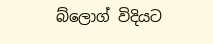බ්ලොග් විදියට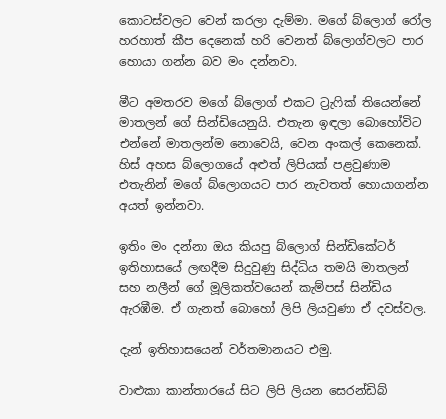කොටස්වලට වෙන් කරලා දැම්මා. මගේ බ්ලොග් රෝල හරහාත් කීප දෙනෙක් හරි වෙනත් බ්ලොග්වලට පාර හොයා ගන්න බව මං දන්නවා.

මීට අමතරව මගේ බ්ලොග් එකට ට්‍රැෆික් තියෙන්නේ මාතලන් ගේ සින්ඩියෙනුයි. එතැන ඉඳලා බොහෝවිට එන්නේ මාතලන්ම නොවෙයි, වෙන අංකල් කෙනෙක්. හිස් අහස බ්ලොගයේ අළුත් ලිපියක් පළවුණාම එතැනින් මගේ බ්ලොගයට පාර නැවතත් හොයාගන්න අයත් ඉන්නවා.

ඉතිං මං දන්නා ඔය කියපු බ්ලොග් සින්ඩිකේටර් ඉතිහාසයේ ලඟදීම සිදුවුණු සිද්ධිය තමයි මාතලන් සහ නලීන් ගේ මූලිකත්වයෙන් කැම්පස් සින්ඩිය ඇරඹීම. ඒ ගැනත් බොහෝ ලිපි ලියවුණා ඒ දවස්වල.

දැන් ඉතිහාසයෙන් වර්තමානයට එමු.

වාළුකා කාන්තාරයේ සිට ලිපි ලියන සෙරන්ඩිබ්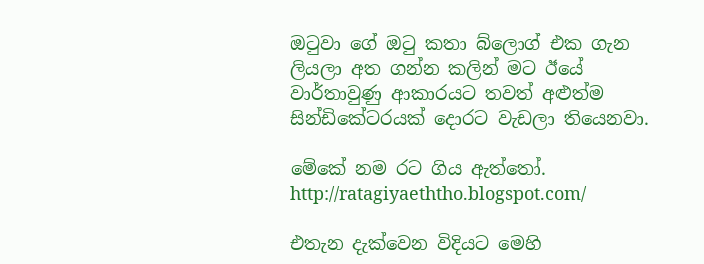ඔටුවා ගේ ඔටු කතා බ්ලොග් එක ගැන ලියලා අත ගන්න කලින් මට ඊයේ වාර්තාවුණු ආකාරයට තවත් අළුත්ම සින්ඩිකේටරයක් දොරට වැඩලා තියෙනවා.

මේකේ නම රට ගිය ඇත්තෝ.
http://ratagiyaeththo.blogspot.com/

එතැන දැක්වෙන විදියට මෙහි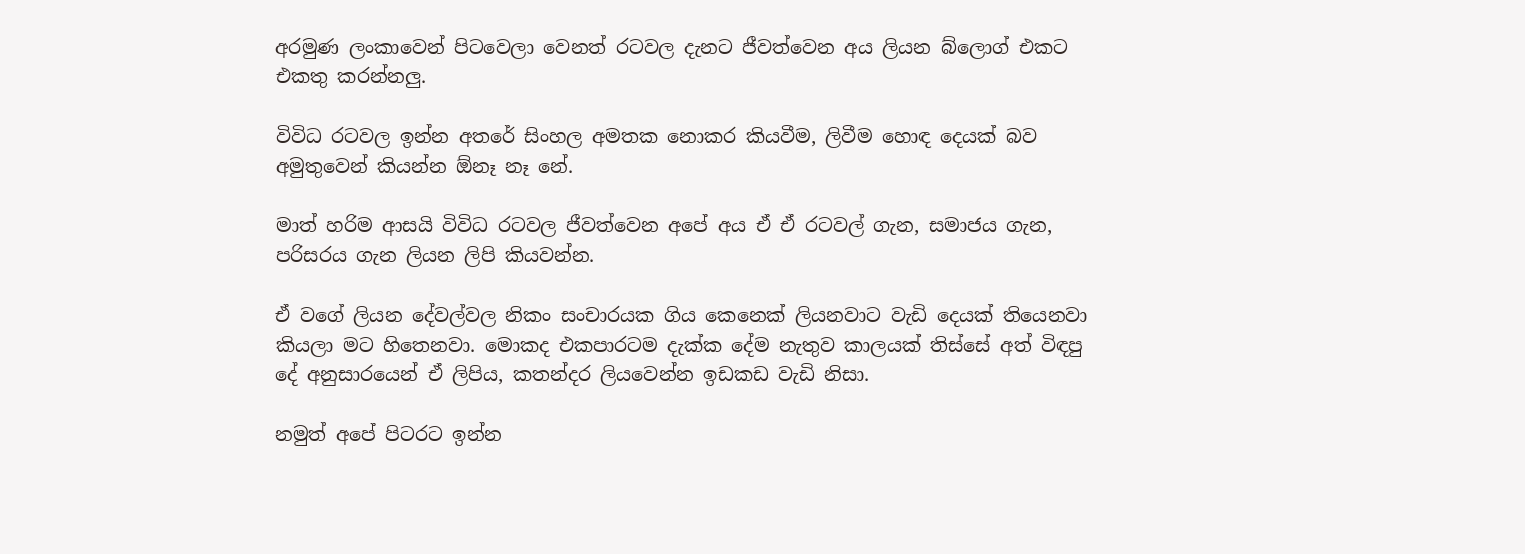අරමුණ ලංකාවෙන් පිටවෙලා වෙනත් රටවල දැනට ජීවත්වෙන අය ලියන බ්ලොග් එකට එකතු කරන්නලු.

විවිධ රටවල ඉන්න අතරේ සිංහල අමතක නොකර කියවීම, ලිවීම හොඳ දෙයක් බව අමුතුවෙන් කියන්න ඕනෑ නෑ නේ.

මාත් හරිම ආසයි විවිධ රටවල ජීවත්වෙන අපේ අය ඒ ඒ රටවල් ගැන, සමාජය ගැන, පරිසරය ගැන ලියන ලිපි කියවන්න.

ඒ වගේ ලියන දේවල්වල නිකං සංචාරයක ගිය කෙනෙක් ලියනවාට වැඩි දෙයක් තියෙනවා කියලා මට හිතෙනවා. මොකද එකපාරටම දැක්ක දේම නැතුව කාලයක් තිස්සේ අත් විඳපු දේ අනුසාරයෙන් ඒ ලිපිය, කතන්දර ලියවෙන්න ඉඩකඩ වැඩි නිසා.

නමුත් අපේ පිටරට ඉන්න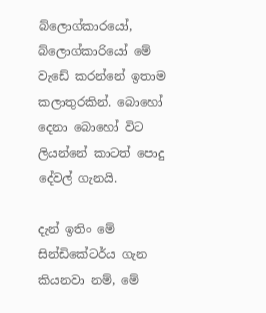බ්ලොග්කාරයෝ, බ්ලොග්කාරියෝ මේ වැඩේ කරන්නේ ඉතාම කලාතුරකින්. බොහෝ දෙනා බොහෝ විට ලියන්නේ කාටත් පොදු දේවල් ගැනයි.

දැන් ඉතිං මේ සින්ඩිකේටර්ය ගැන කියනවා නම්, මේ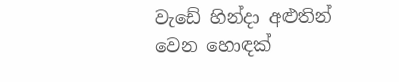වැඩේ හින්දා අළුතින් වෙන හොඳක්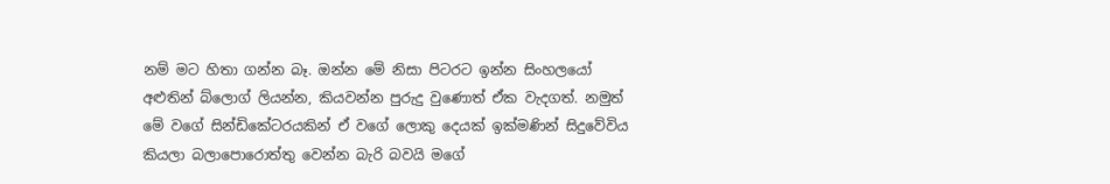නම් මට හිතා ගන්න බෑ. ඔන්න මේ නිසා පිටරට ඉන්න සිංහලයෝ අළුතින් බ්ලොග් ලියන්න, කියවන්න පුරුදු වුණොත් ඒක වැදගත්. නමුත් මේ වගේ සින්ඩිකේටරයකින් ඒ වගේ ලොකු දෙයක් ඉක්මණින් සිදුවේවිය කියලා බලාපොරොත්තු වෙන්න බැරි බවයි මගේ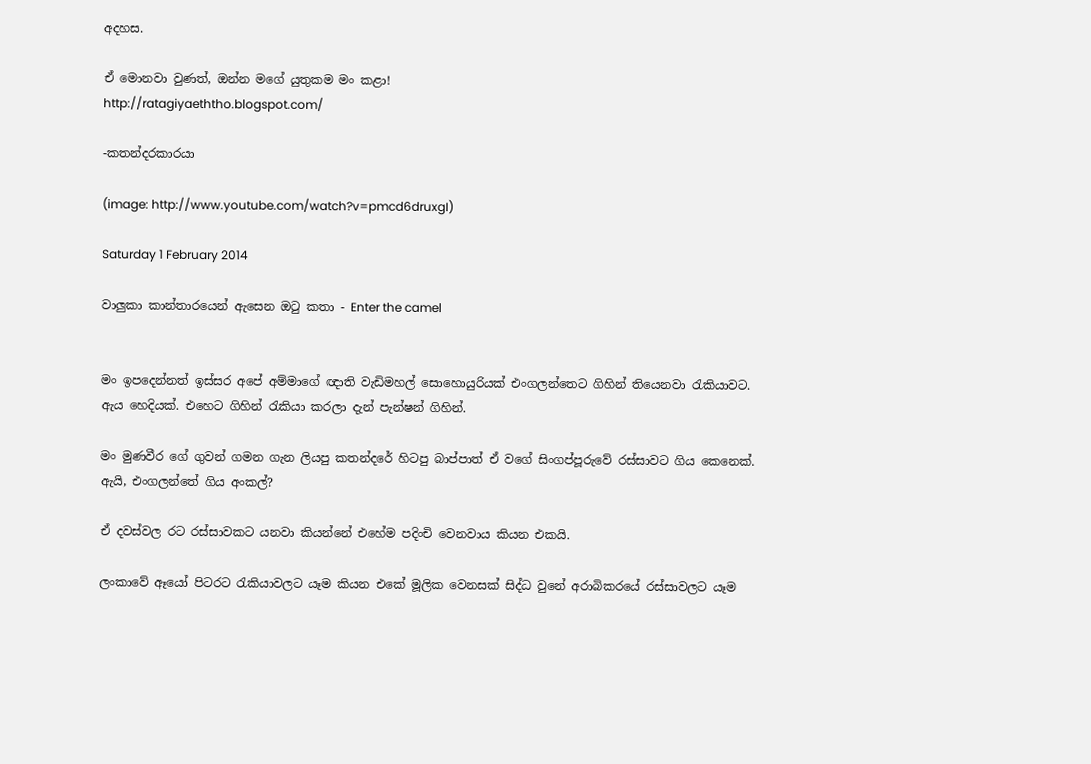අදහස.

ඒ මොනවා වුණත්, ඔන්න මගේ යුතුකම මං කළා!
http://ratagiyaeththo.blogspot.com/

-කතන්දරකාරයා

(image: http://www.youtube.com/watch?v=pmcd6druxgI)

Saturday 1 February 2014

වාලුකා කාන්තාරයෙන් ඇසෙන ඔටු කතා - Enter the camel


මං ඉපදෙන්නත් ඉස්සර අපේ අම්මාගේ ඥාති වැඩිමහල් සොහොයුරියක් එංගලන්තෙට ගිහින් තියෙනවා රැකියාවට. ඇය හෙදියක්. එහෙට ගිහින් රැකියා කරලා දැන් පැන්ෂන් ගිහින්.

මං මුණවීර ගේ ගුවන් ගමන ගැන ලියපු කතන්දරේ හිටපු බාප්පාත් ඒ වගේ සිංගප්පූරුවේ රස්සාවට ගිය කෙනෙක්. ඇයි, එංගලන්තේ ගිය අංකල්?

ඒ දවස්වල රට රස්සාවකට යනවා කියන්නේ එහේම පදිංචි වෙනවාය කියන එකයි.

ලංකාවේ ඈයෝ පිටරට රැකියාවලට යෑම කියන එකේ මූලික වෙනසක් සිද්ධ වුනේ අරාබිකරයේ රස්සාවලට යෑම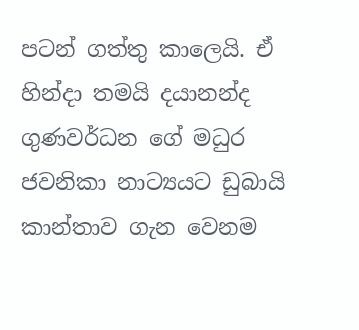පටන් ගත්තු කාලෙයි. ඒ හින්දා තමයි දයානන්ද ගුණවර්ධන ගේ මධුර ජවනිකා නාට්‍යයට ඩුබායි කාන්තාව ගැන වෙනම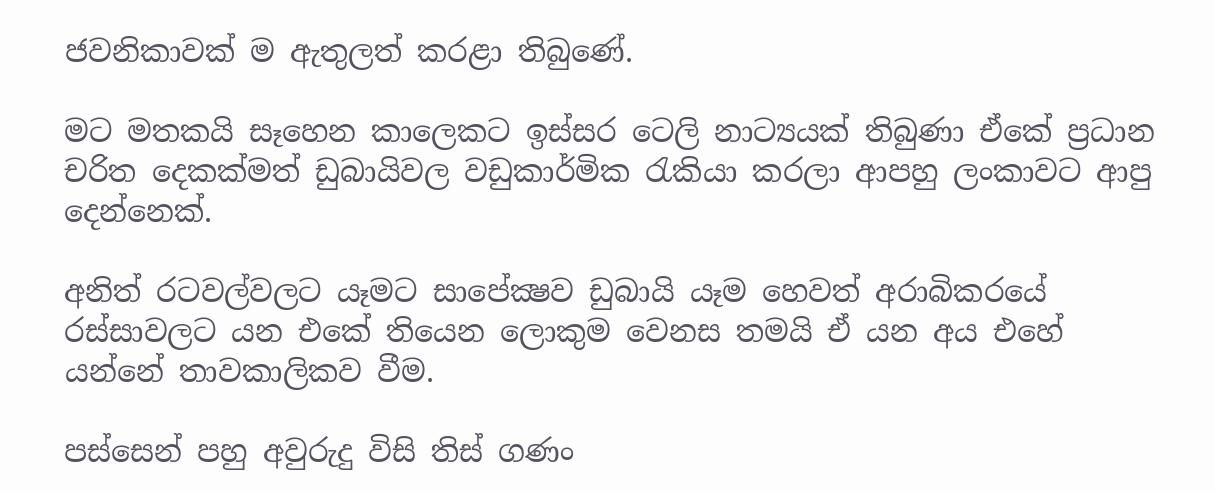ජවනිකාවක් ම ඇතුලත් කරළා තිබුණේ.

මට මතකයි සෑහෙන කාලෙකට ඉස්සර ටෙලි නාට්‍යයක් තිබුණා ඒකේ ප්‍රධාන චරිත දෙකක්මත් ඩුබායිවල වඩුකාර්මික රැකියා කරලා ආපහු ලංකාවට ආපු දෙන්නෙක්.

අනිත් රටවල්වලට යෑමට සාපේක්‍ෂව ඩුබායි යෑම හෙවත් අරාබිකරයේ රස්සාවලට යන එකේ තියෙන ලොකුම වෙනස තමයි ඒ යන අය එහේ යන්නේ තාවකාලිකව වීම.

පස්සෙන් පහු අවුරුදු විසි තිස් ගණං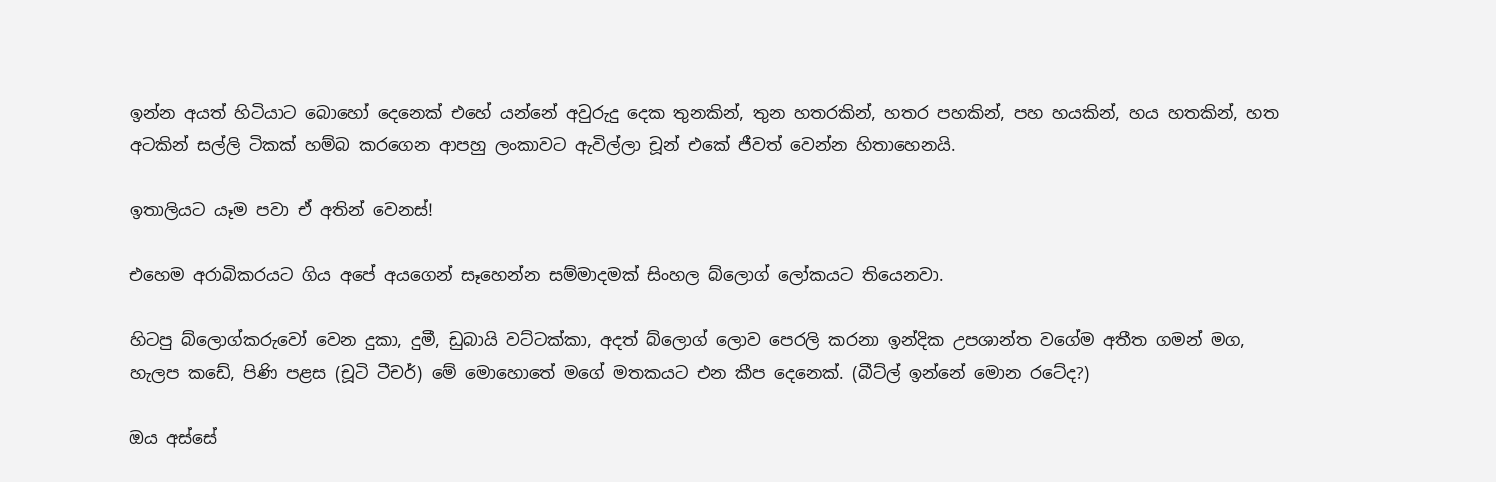ඉන්න අයත් හිටියාට බොහෝ දෙනෙක් එහේ යන්නේ අවුරුදු දෙක තුනකින්, තුන හතරකින්, හතර පහකින්, පහ හයකින්, හය හතකින්, හත අටකින් සල්ලි ටිකක් හම්බ කරගෙන ආපහු ලංකාවට ඇවිල්ලා චූන් එකේ ජීවත් වෙන්න හිතාහෙනයි.

ඉතාලියට යෑම පවා ඒ අතින් වෙනස්!

එහෙම අරාබිකරයට ගිය අපේ අයගෙන් සෑහෙන්න සම්මාදමක් සිංහල බ්ලොග් ලෝකයට තියෙනවා.

හිටපු බ්ලොග්කරුවෝ වෙන දුකා, දුමී, ඩුබායි වට්ටක්කා, අදත් බ්ලොග් ලොව පෙරලි කරනා ඉන්දික උපශාන්ත වගේම අතීත ගමන් මග, හැලප කඩේ, පිණි පළස (චූටි ටීචර්) මේ මොහොතේ මගේ මතකයට එන කීප දෙනෙක්. (බීට්ල් ඉන්නේ මොන රටේද?)

ඔය අස්සේ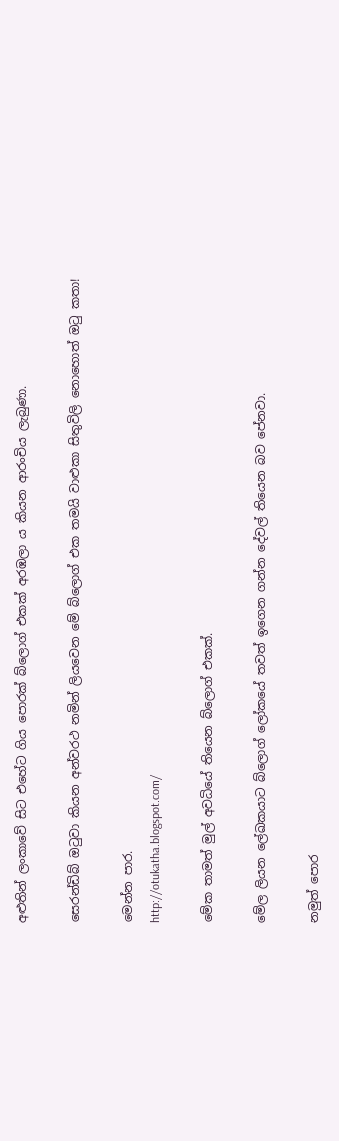අළුතින් ලංකාවේ සිට එහේට ගිය පොරක් බ්ලොග් එකක් අරඹලා ය කියන ආරංචිය ලැබුණා.

සෙරන්ඩිබ් ඔටුවා කියන අන්වරථ නමින් ලියවෙන මේ බ්ලොග් එක තමයි වාළුකා සිතුවිලි නොහොත් ඔටු කතා!

මෙන්න පාර.
http://otukatha.blogspot.com/

මේක තාමත් මුල් අවධියේ තියෙන බ්ලොග් එකක්.

මේල ලියන ලේඛකයාට බ්ලොග් ලෝකයේ තවත් ඉගෙන ගන්න දේවල් තියෙන බව පේනවා.

නමුත් පොර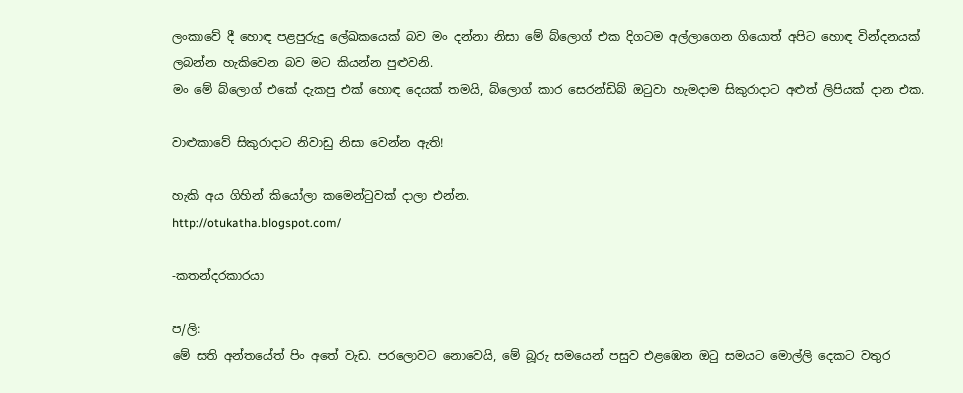ලංකාවේ දී හොඳ පළපුරුදු ලේඛකයෙක් බව මං දන්නා නිසා මේ බ්ලොග් එක දිගටම අල්ලාගෙන ගියොත් අපිට හොඳ වින්දනයක් ලබන්න හැකිවෙන බව මට කියන්න පුළුවනි.
මං මේ බ්ලොග් එකේ දැකපු එක් හොඳ දෙයක් තමයි, බ්ලොග් කාර සෙරන්ඩිබ් ඔටුවා හැමදාම සිකුරාදාට අළුත් ලිපියක් දාන එක.

වාළුකාවේ සිකුරාදාට නිවාඩු නිසා වෙන්න ඇති!

හැකි අය ගිහින් කියෝලා කමෙන්ටුවක් දාලා එන්න.
http://otukatha.blogspot.com/

-කතන්දරකාරයා

ප/ලි:
මේ සති අන්තයේත් පිං අතේ වැඩ. පරලොවට නොවෙයි, මේ බූරු සමයෙන් පසුව එළඹෙන ඔටු සමයට මොල්ලි දෙකට වතුර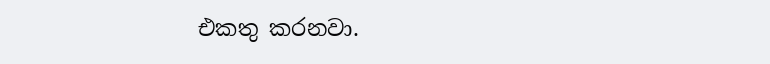එකතු කරනවා.